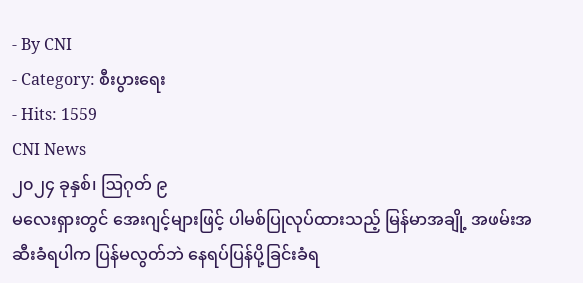- By CNI
- Category: စီးပွားရေး
- Hits: 1559
CNI News
၂၀၂၄ ခုနှစ်၊ ဩဂုတ် ၉
မလေးရှားတွင် အေးဂျင့်များဖြင့် ပါမစ်ပြုလုပ်ထားသည့် မြန်မာအချို့ အဖမ်းအဆီးခံရပါက ပြန်မလွတ်ဘဲ နေရပ်ပြန်ပို့ခြင်းခံရ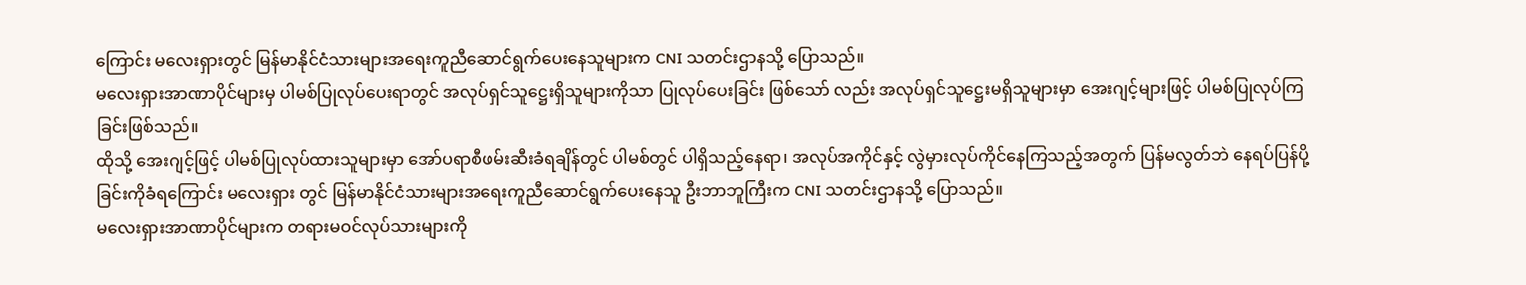ကြောင်း မလေးရှားတွင် မြန်မာနိုင်ငံသားများအရေးကူညီဆောင်ရွက်ပေးနေသူများက CNI သတင်းဌာနသို့ ပြောသည်။
မလေးရှားအာဏာပိုင်များမှ ပါမစ်ပြုလုပ်ပေးရာတွင် အလုပ်ရှင်သူဋ္ဌေးရှိသူများကိုသာ ပြုလုပ်ပေးခြင်း ဖြစ်သော် လည်း အလုပ်ရှင်သူဋ္ဌေးမရှိသူများမှာ အေးဂျင့်များဖြင့် ပါမစ်ပြုလုပ်ကြခြင်းဖြစ်သည်။
ထိုသို့ အေးဂျင့်ဖြင့် ပါမစ်ပြုလုပ်ထားသူများမှာ အော်ပရာစီဖမ်းဆီးခံရချိန်တွင် ပါမစ်တွင် ပါရှိသည့်နေရာ၊ အလုပ်အကိုင်နှင့် လွဲမှားလုပ်ကိုင်နေကြသည့်အတွက် ပြန်မလွတ်ဘဲ နေရပ်ပြန်ပို့ခြင်းကိုခံရကြောင်း မလေးရှား တွင် မြန်မာနိုင်ငံသားများအရေးကူညီဆောင်ရွက်ပေးနေသူ ဦးဘာဘူကြီးက CNI သတင်းဌာနသို့ ပြောသည်။
မလေးရှားအာဏာပိုင်များက တရားမဝင်လုပ်သားများကို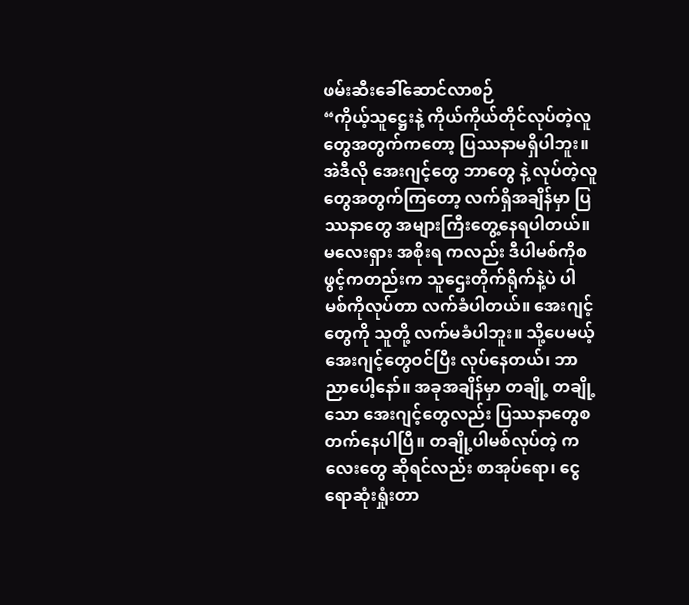ဖမ်းဆီးခေါ်ဆောင်လာစဉ်
“ကိုယ့်သူဋ္ဌေးနဲ့ ကိုယ်ကိုယ်တိုင်လုပ်တဲ့လူတွေအတွက်ကတော့ ပြဿနာမရှိပါဘူး။ အဲဒီလို အေးဂျင့်တွေ ဘာတွေ နဲ့ လုပ်တဲ့လူတွေအတွက်ကြတော့ လက်ရှိအချိန်မှာ ပြဿနာတွေ အများကြီးတွေ့နေရပါတယ်။ မလေးရှား အစိုးရ ကလည်း ဒီပါမစ်ကိုစဖွင့်ကတည်းက သူဌေးတိုက်ရိုက်နဲ့ပဲ ပါမစ်ကိုလုပ်တာ လက်ခံပါတယ်။ အေးဂျင့်တွေကို သူတို့ လက်မခံပါဘူး။ သို့ပေမယ့် အေးဂျင့်တွေဝင်ပြီး လုပ်နေတယ်၊ ဘာညာပေါ့နော်။ အခုအချိန်မှာ တချို့ တချို့ သော အေးဂျင့်တွေလည်း ပြဿနာတွေစတက်နေပါပြီ။ တချို့ပါမစ်လုပ်တဲ့ ကလေးတွေ ဆိုရင်လည်း စာအုပ်ရော၊ ငွေရောဆုံးရှုံးတာ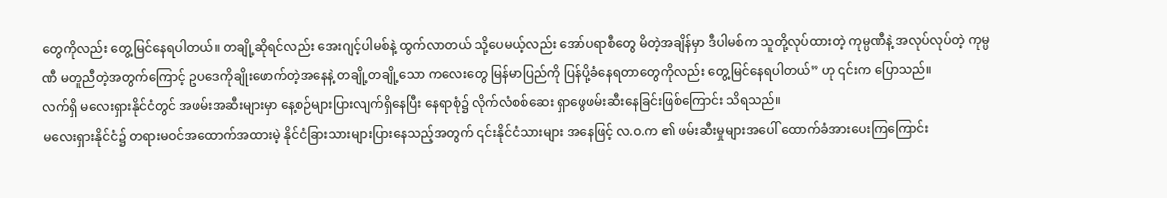တွေကိုလည်း တွေ့မြင်နေရပါတယ်။ တချို့ဆိုရင်လည်း အေးဂျင့်ပါမစ်နဲ့ ထွက်လာတယ် သို့ပေမယ့်လည်း အော်ပရာစီတွေ မိတဲ့အချိန်မှာ ဒီပါမစ်က သူတို့လုပ်ထားတဲ့ ကုမ္ပဏီနဲ့ အလုပ်လုပ်တဲ့ ကုမ္ပဏီ မတူညီတဲ့အတွက်ကြောင့် ဥပဒေကိုချိုးဖောက်တဲ့အနေနဲ့ တချို့တချို့သော ကလေးတွေ မြန်မာပြည်ကို ပြန်ပို့ခံနေရတာတွေကိုလည်း တွေ့မြင်နေရပါတယ်” ဟု ၎င်းက ပြောသည်။
လက်ရှိ မလေးရှားနိုင်ငံတွင် အဖမ်းအဆီးများမှာ နေ့စဉ်များပြားလျက်ရှိနေပြီး နေရာစုံ၌ လိုက်လံစစ်ဆေး ရှာဖွေဖမ်းဆီးနေခြင်းဖြစ်ကြောင်း သိရသည်။
မလေးရှားနိုင်ငံ၌ တရားမဝင်အထောက်အထားမဲ့ နိုင်ငံခြားသားများပြားနေသည့်အတွက် ၎င်းနိုင်ငံသားများ အနေဖြင့် လ.ဝ.က ၏ ဖမ်းဆီးမှုများအပေါ် ထောက်ခံအားပေးကြကြောင်း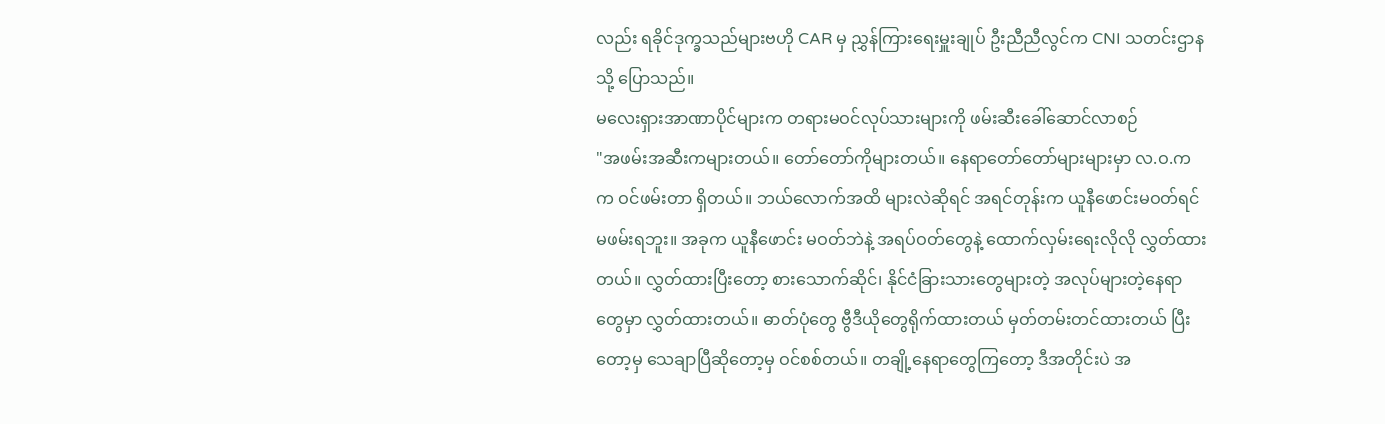လည်း ရခိုင်ဒုက္ခသည်များဗဟို CAR မှ ညွှန်ကြားရေးမှူးချုပ် ဦးညီညီလွင်က CNI သတင်းဌာနသို့ ပြောသည်။
မလေးရှားအာဏာပိုင်များက တရားမဝင်လုပ်သားများကို ဖမ်းဆီးခေါ်ဆောင်လာစဉ်
"အဖမ်းအဆီးကများတယ်။ တော်တော်ကိုများတယ်။ နေရာတော်တော်များများမှာ လ.ဝ.က က ဝင်ဖမ်းတာ ရှိတယ်။ ဘယ်လောက်အထိ များလဲဆိုရင် အရင်တုန်းက ယူနီဖောင်းမဝတ်ရင် မဖမ်းရဘူး။ အခုက ယူနီဖောင်း မဝတ်ဘဲနဲ့ အရပ်ဝတ်တွေနဲ့ ထောက်လှမ်းရေးလိုလို လွှတ်ထားတယ်။ လွှတ်ထားပြီးတော့ စားသောက်ဆိုင်၊ နိုင်ငံခြားသားတွေများတဲ့ အလုပ်များတဲ့နေရာတွေမှာ လွှတ်ထားတယ်။ ဓာတ်ပုံတွေ ဗွီဒီယိုတွေရိုက်ထားတယ် မှတ်တမ်းတင်ထားတယ် ပြီးတော့မှ သေချာပြီဆိုတော့မှ ဝင်စစ်တယ်။ တချို့နေရာတွေကြတော့ ဒီအတိုင်းပဲ အ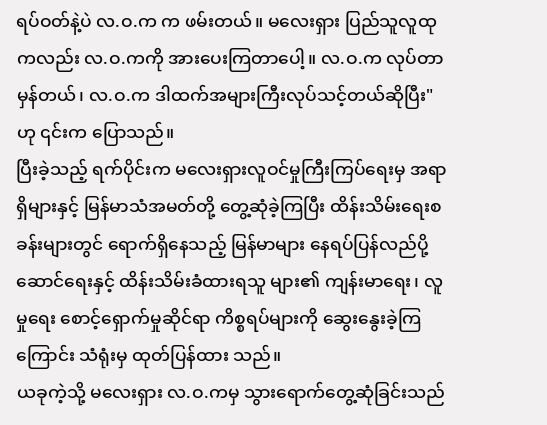ရပ်ဝတ်နဲ့ပဲ လ.ဝ.က က ဖမ်းတယ်။ မလေးရှား ပြည်သူလူထုကလည်း လ.ဝ.ကကို အားပေးကြတာပေါ့။ လ.ဝ.က လုပ်တာမှန်တယ်၊ လ.ဝ.က ဒါထက်အများကြီးလုပ်သင့်တယ်ဆိုပြီး" ဟု ၎င်းက ပြောသည်။
ပြီးခဲ့သည့် ရက်ပိုင်းက မလေးရှားလူဝင်မှုကြီးကြပ်ရေးမှ အရာရှိများနှင့် မြန်မာသံအမတ်တို့ တွေ့ဆုံခဲ့ကြပြီး ထိန်းသိမ်းရေးစခန်းများတွင် ရောက်ရှိနေသည့် မြန်မာများ နေရပ်ပြန်လည်ပို့ဆောင်ရေးနှင့် ထိန်းသိမ်းခံထားရသူ များ၏ ကျန်းမာရေး၊ လူမှုရေး စောင့်ရှောက်မှုဆိုင်ရာ ကိစ္စရပ်များကို ဆွေးနွေးခဲ့ကြကြောင်း သံရုံးမှ ထုတ်ပြန်ထား သည်။
ယခုကဲ့သို့ မလေးရှား လ.ဝ.ကမှ သွားရောက်တွေ့ဆုံခြင်းသည်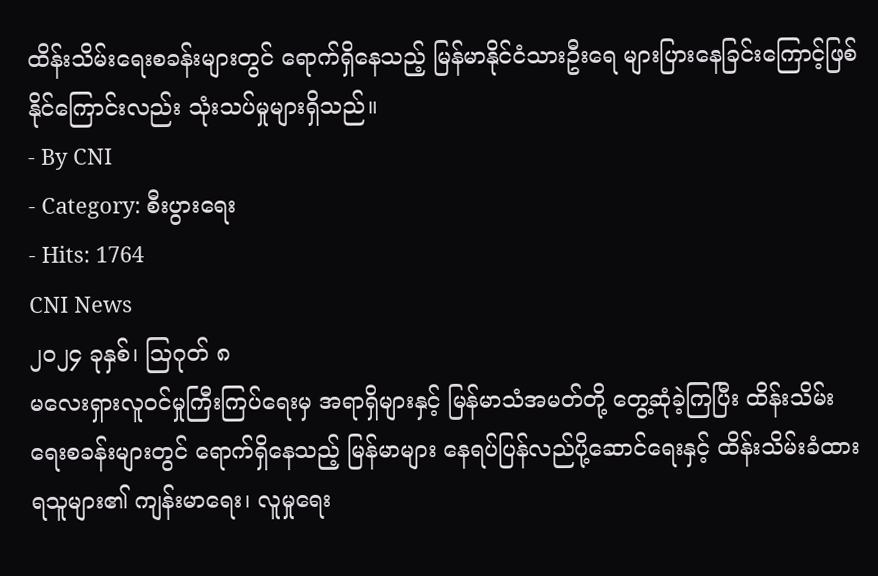ထိန်းသိမ်းရေးစခန်းများတွင် ရောက်ရှိနေသည့် မြန်မာနိုင်ငံသားဦးရေ များပြားနေခြင်းကြောင့်ဖြစ်နိုင်ကြောင်းလည်း သုံးသပ်မှုများရှိသည်။
- By CNI
- Category: စီးပွားရေး
- Hits: 1764
CNI News
၂၀၂၄ ခုနှစ်၊ ဩဂုတ် ၈
မလေးရှားလူဝင်မှုကြီးကြပ်ရေးမှ အရာရှိများနှင့် မြန်မာသံအမတ်တို့ တွေ့ဆုံခဲ့ကြပြီး ထိန်းသိမ်းရေးစခန်းများတွင် ရောက်ရှိနေသည့် မြန်မာများ နေရပ်ပြန်လည်ပို့ဆောင်ရေးနှင့် ထိန်းသိမ်းခံထားရသူများ၏ ကျန်းမာရေး၊ လူမှုရေး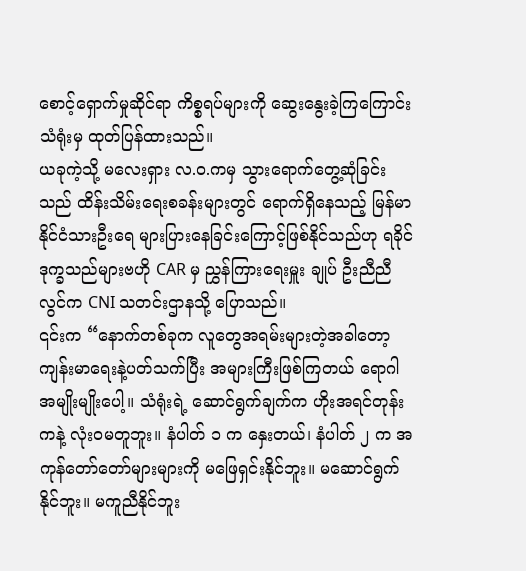စောင့်ရှောက်မှုဆိုင်ရာ ကိစ္စရပ်များကို ဆွေးနွေးခဲ့ကြကြောင်း သံရုံးမှ ထုတ်ပြန်ထားသည်။
ယခုကဲ့သို့ မလေးရှား လ.ဝ.ကမှ သွားရောက်တွေ့ဆုံခြင်းသည် ထိန်းသိမ်းရေးစခန်းများတွင် ရောက်ရှိနေသည့် မြန်မာနိုင်ငံသားဦးရေ များပြားနေခြင်းကြောင့်ဖြစ်နိုင်သည်ဟု ရခိုင်ဒုက္ခသည်များဗဟို CAR မှ ညွှန်ကြားရေးမှူး ချုပ် ဦးညီညီလွင်က CNI သတင်းဌာနသို့ ပြောသည်။
၎င်းက “နောက်တစ်ခုက လူတွေအရမ်းများတဲ့အခါတော့ ကျန်းမာရေးနဲ့ပတ်သက်ပြီး အများကြီးဖြစ်ကြတယ် ရောဂါအမျိုးမျိုးပေါ့။ သံရုံးရဲ့ ဆောင်ရွက်ချက်က ဟိုးအရင်တုန်းကနဲ့ လုံးဝမတူဘူး။ နံပါတ် ၁ က နှေးတယ်၊ နံပါတ် ၂ က အကုန်တော်တော်များများကို မဖြေရှင်းနိုင်ဘူး။ မဆောင်ရွက်နိုင်ဘူး။ မကူညီနိုင်ဘူး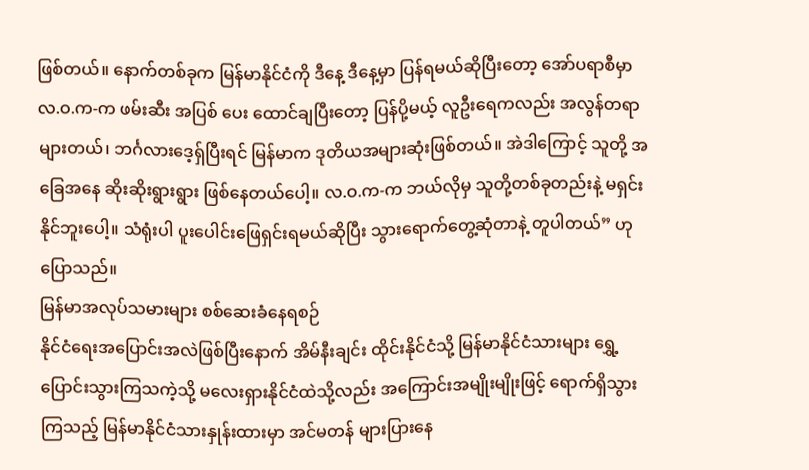ဖြစ်တယ်။ နောက်တစ်ခုက မြန်မာနိုင်ငံကို ဒီနေ့ ဒီနေ့မှာ ပြန်ရမယ်ဆိုပြီးတော့ အော်ပရာစီမှာ လ.ဝ.က-က ဖမ်းဆီး အပြစ် ပေး ထောင်ချပြီးတော့ ပြန်ပို့မယ့် လူဦးရေကလည်း အလွန်တရာများတယ်၊ ဘင်္ဂလားဒေ့ရှ်ပြီးရင် မြန်မာက ဒုတိယအများဆုံးဖြစ်တယ်။ အဲဒါကြောင့် သူတို့ အခြေအနေ ဆိုးဆိုးရွားရွား ဖြစ်နေတယ်ပေါ့။ လ.ဝ.က-က ဘယ်လိုမှ သူတို့တစ်ခုတည်းနဲ့ မရှင်းနိုင်ဘူးပေါ့။ သံရုံးပါ ပူးပေါင်းဖြေရှင်းရမယ်ဆိုပြီး သွားရောက်တွေ့ဆုံတာနဲ့ တူပါတယ်” ဟု ပြောသည်။
မြန်မာအလုပ်သမားများ စစ်ဆေးခံနေရစဉ်
နိုင်ငံရေးအပြောင်းအလဲဖြစ်ပြီးနောက် အိမ်နီးချင်း ထိုင်းနိုင်ငံသို့ မြန်မာနိုင်ငံသားများ ရွှေ့ပြောင်းသွားကြသကဲ့သို့ မလေးရှားနိုင်ငံထဲသို့လည်း အကြောင်းအမျိုးမျိုးဖြင့် ရောက်ရှိသွားကြသည့် မြန်မာနိုင်ငံသားနှုန်းထားမှာ အင်မတန် များပြားနေ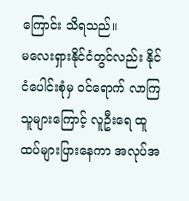ကြောင်း သိရသည်။
မလေးရှားနိုင်ငံတွင်လည်း နိုင်ငံပေါင်းစုံမှ ဝင်ရောက် လာကြသူများကြောင့် လူဦးရေ ထူထပ်များပြားနေကာ အလုပ်အ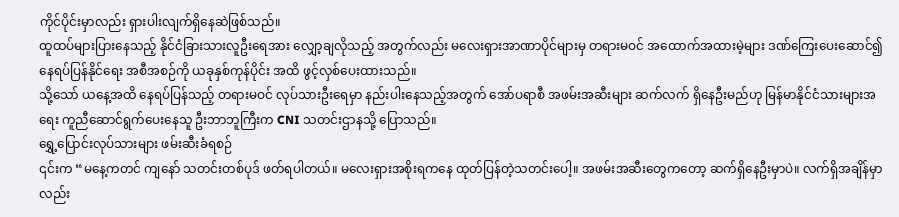ကိုင်ပိုင်းမှာလည်း ရှားပါးလျက်ရှိနေဆဲဖြစ်သည်။
ထူထပ်များပြားနေသည့် နိုင်ငံခြားသားလူဦးရေအား လျှော့ချလိုသည့် အတွက်လည်း မလေးရှားအာဏာပိုင်များမှ တရားမဝင် အထောက်အထားမဲ့များ ဒဏ်ကြေးပေးဆောင်၍ နေရပ်ပြန်နိုင်ရေး အစီအစဉ်ကို ယခုနှစ်ကုန်ပိုင်း အထိ ဖွင့်လှစ်ပေးထားသည်။
သို့သော် ယနေ့အထိ နေရပ်ပြန်သည့် တရားမဝင် လုပ်သားဦးရေမှာ နည်းပါးနေသည့်အတွက် အော်ပရာစီ အဖမ်းအဆီးများ ဆက်လက် ရှိနေဦးမည်ဟု မြန်မာနိုင်ငံသားများအရေး ကူညီဆောင်ရွက်ပေးနေသူ ဦးဘာဘူကြီးက CNI သတင်းဌာနသို့ ပြောသည်။
ရွှေ့ပြောင်းလုပ်သားများ ဖမ်းဆီးခံရစဉ်
၎င်းက “မနေ့ကတင် ကျနော် သတင်းတစ်ပုဒ် ဖတ်ရပါတယ်။ မလေးရှားအစိုးရကနေ ထုတ်ပြန်တဲ့သတင်းပေါ့။ အဖမ်းအဆီးတွေကတော့ ဆက်ရှိနေဦးမှာပဲ။ လက်ရှိအချိန်မှာလည်း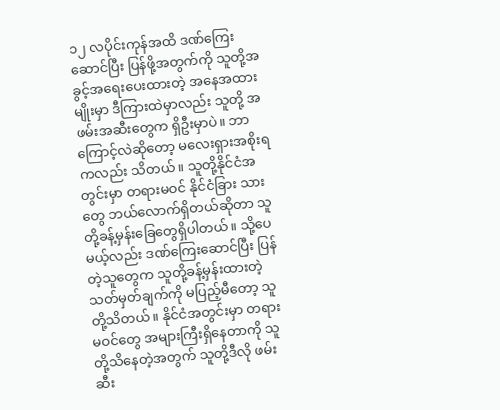၁၂ လပိုင်းကုန်အထိ ဒဏ်ကြေးဆောင်ပြီး ပြန်ဖို့အတွက်ကို သူတို့အခွင့်အရေးပေးထားတဲ့ အနေအထားမျိုးမှာ ဒီကြားထဲမှာလည်း သူတို့ အဖမ်းအဆီးတွေက ရှိဦးမှာပဲ။ ဘာကြောင့်လဲဆိုတော့ မလေးရှားအစိုးရကလည်း သိတယ်။ သူတို့နိုင်ငံအတွင်းမှာ တရားမဝင် နိုင်ငံခြား သားတွေ ဘယ်လောက်ရှိတယ်ဆိုတာ သူတို့ခန့်မှန်းခြေတွေရှိပါတယ်။ သို့ပေမယ့်လည်း ဒဏ်ကြေးဆောင်ပြီး ပြန်တဲ့သူတွေက သူတို့ခန့်မှန်းထားတဲ့ သတ်မှတ်ချက်ကို မပြည့်မီတော့ သူတို့သိတယ်။ နိုင်ငံအတွင်းမှာ တရား မဝင်တွေ အများကြီးရှိနေတာကို သူတို့သိနေတဲ့အတွက် သူတို့ဒီလို ဖမ်းဆီး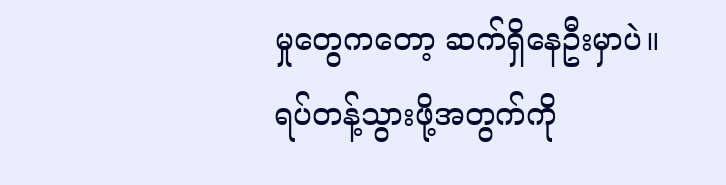မှုတွေကတော့ ဆက်ရှိနေဦးမှာပဲ။ ရပ်တန့်သွားဖို့အတွက်ကို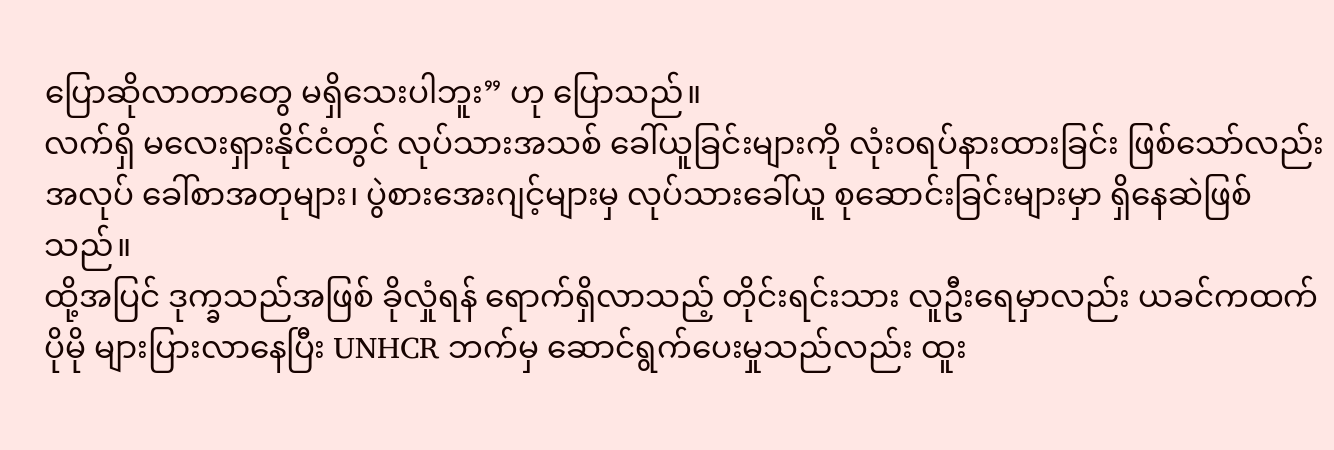ပြောဆိုလာတာတွေ မရှိသေးပါဘူး” ဟု ပြောသည်။
လက်ရှိ မလေးရှားနိုင်ငံတွင် လုပ်သားအသစ် ခေါ်ယူခြင်းများကို လုံးဝရပ်နားထားခြင်း ဖြစ်သော်လည်း အလုပ် ခေါ်စာအတုများ၊ ပွဲစားအေးဂျင့်များမှ လုပ်သားခေါ်ယူ စုဆောင်းခြင်းများမှာ ရှိနေဆဲဖြစ်သည်။
ထို့အပြင် ဒုက္ခသည်အဖြစ် ခိုလှုံရန် ရောက်ရှိလာသည့် တိုင်းရင်းသား လူဦးရေမှာလည်း ယခင်ကထက် ပိုမို များပြားလာနေပြီး UNHCR ဘက်မှ ဆောင်ရွက်ပေးမှုသည်လည်း ထူး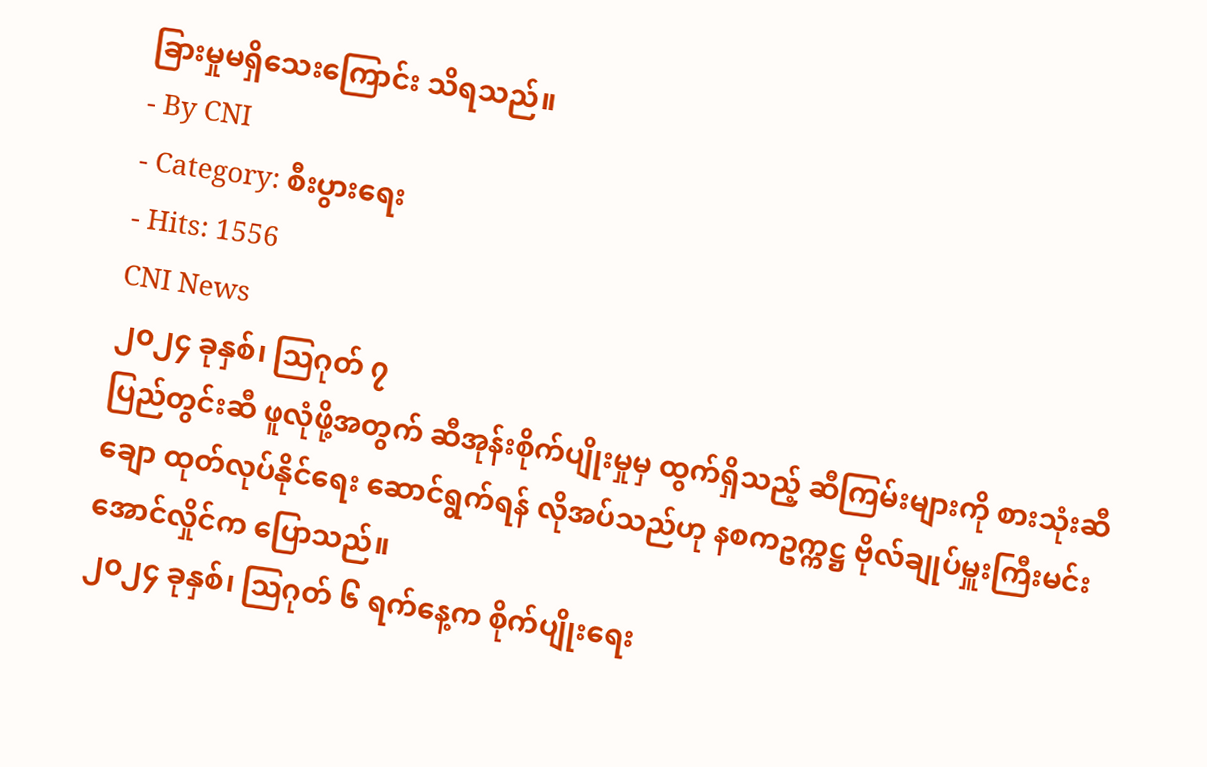ခြားမှုမရှိသေးကြောင်း သိရသည်။
- By CNI
- Category: စီးပွားရေး
- Hits: 1556
CNI News
၂၀၂၄ ခုနှစ်၊ သြဂုတ် ၇
ပြည်တွင်းဆီ ဖူလုံဖို့အတွက် ဆီအုန်းစိုက်ပျိုးမှုမှ ထွက်ရှိသည့် ဆီကြမ်းများကို စားသုံးဆီချော ထုတ်လုပ်နိုင်ရေး ဆောင်ရွက်ရန် လိုအပ်သည်ဟု နစကဥက္ကဋ္ဌ ဗိုလ်ချုပ်မှူးကြီးမင်းအောင်လှိုင်က ပြောသည်။
၂၀၂၄ ခုနှစ်၊ သြဂုတ် ၆ ရက်နေ့က စိုက်ပျိုးရေး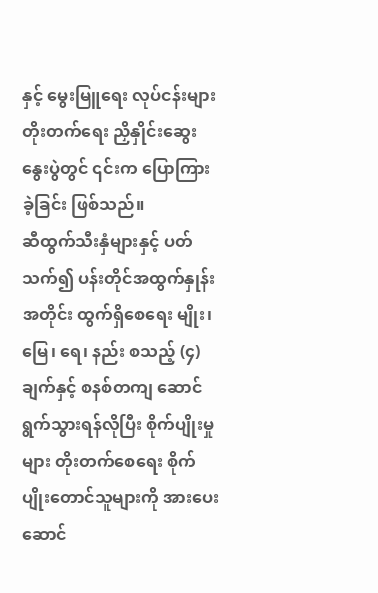နှင့် မွေးမြူရေး လုပ်ငန်းများ တိုးတက်ရေး ညှိနှိုင်းဆွေးနွေးပွဲတွင် ၎င်းက ပြောကြားခဲ့ခြင်း ဖြစ်သည်။
ဆီထွက်သီးနှံများနှင့် ပတ်သက်၍ ပန်းတိုင်အထွက်နှုန်းအတိုင်း ထွက်ရှိစေရေး မျိုး၊ မြေ၊ ရေ၊ နည်း စသည့် (၄) ချက်နှင့် စနစ်တကျ ဆောင်ရွက်သွားရန်လိုပြီး စိုက်ပျိုးမှုများ တိုးတက်စေရေး စိုက်ပျိုးတောင်သူများကို အားပေး ဆောင်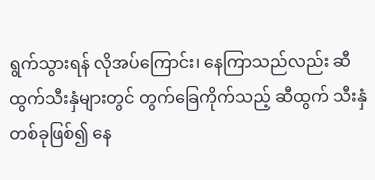ရွက်သွားရန် လိုအပ်ကြောင်း၊ နေကြာသည်လည်း ဆီထွက်သီးနှံများတွင် တွက်ခြေကိုက်သည့် ဆီထွက် သီးနှံတစ်ခုဖြစ်၍ နေ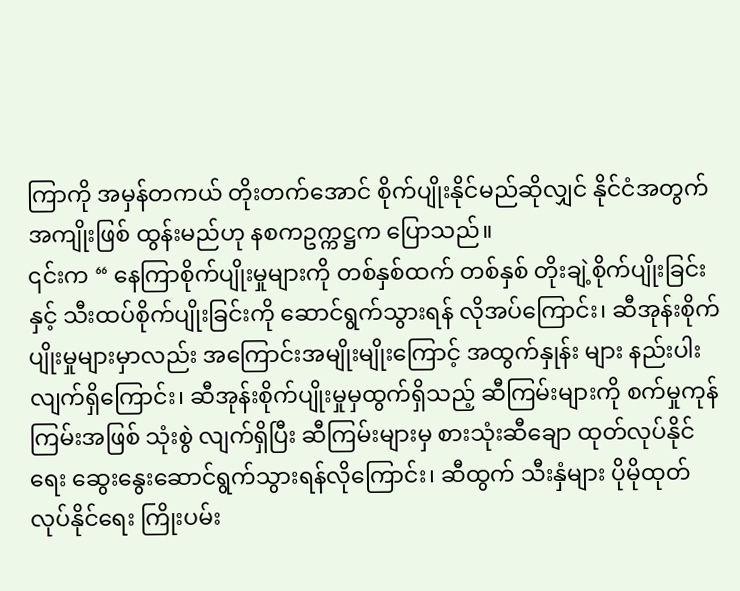ကြာကို အမှန်တကယ် တိုးတက်အောင် စိုက်ပျိုးနိုင်မည်ဆိုလျှင် နိုင်ငံအတွက် အကျိုးဖြစ် ထွန်းမည်ဟု နစကဥက္ကဋ္ဌက ပြောသည်။
၎င်းက “ နေကြာစိုက်ပျိုးမှုများကို တစ်နှစ်ထက် တစ်နှစ် တိုးချဲ့စိုက်ပျိုးခြင်းနှင့် သီးထပ်စိုက်ပျိုးခြင်းကို ဆောင်ရွက်သွားရန် လိုအပ်ကြောင်း၊ ဆီအုန်းစိုက်ပျိုးမှုများမှာလည်း အကြောင်းအမျိုးမျိုးကြောင့် အထွက်နှုန်း များ နည်းပါးလျက်ရှိကြောင်း၊ ဆီအုန်းစိုက်ပျိုးမှုမှထွက်ရှိသည့် ဆီကြမ်းများကို စက်မှုကုန်ကြမ်းအဖြစ် သုံးစွဲ လျက်ရှိပြီး ဆီကြမ်းများမှ စားသုံးဆီချော ထုတ်လုပ်နိုင်ရေး ဆွေးနွေးဆောင်ရွက်သွားရန်လိုကြောင်း၊ ဆီထွက် သီးနှံများ ပိုမိုထုတ်လုပ်နိုင်ရေး ကြိုးပမ်း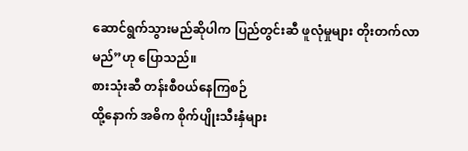ဆောင်ရွက်သွားမည်ဆိုပါက ပြည်တွင်းဆီ ဖူလုံမှုများ တိုးတက်လာ မည်”ဟု ပြောသည်။
စားသုံးဆီ တန်းစီ၀ယ်နေကြစဉ်
ထို့နောက် အဓိက စိုက်ပျိုးသီးနှံများ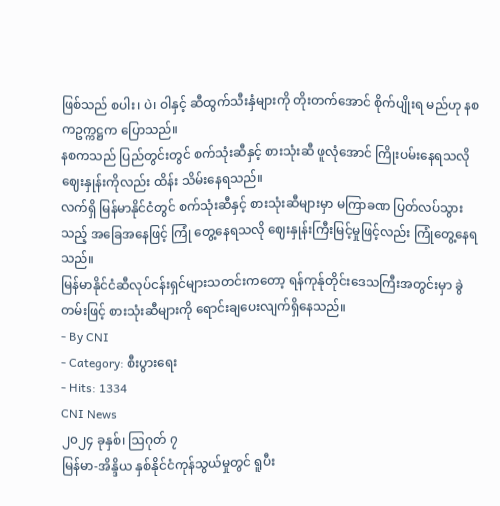ဖြစ်သည် စပါး၊ ပဲ၊ ဝါနှင့် ဆီထွက်သီးနှံများကို တိုးတက်အောင် စိုက်ပျိုးရ မည်ဟု နစကဥက္ကဋ္ဌက ပြောသည်။
နစကသည် ပြည်တွင်းတွင် စက်သုံးဆီနှင့် စားသုံးဆီ ဖူလုံအောင် ကြိုးပမ်းနေရသလို ဈေးနှုန်းကိုလည်း ထိန်း သိမ်းနေရသည်။
လက်ရှိ မြန်မာနိုင်ငံတွင် စက်သုံးဆီနှင့် စားသုံးဆီများမှာ မကြာခဏ ပြတ်လပ်သွားသည့် အခြေအနေဖြင့် ကြုံ တွေ့နေရသလို ဈေးနှုန်းကြီးမြင့်မှုဖြင့်လည်း ကြုံတွေ့နေရသည်။
မြန်မာနိုင်ငံဆီလုပ်ငန်းရှင်များသတင်းကတော့ ရန်ကုန်ုတိုင်းဒေသကြီးအတွင်းမှာ ခွဲတမ်းဖြင့် စားသုံးဆီများကို ရောင်းချပေးလျက်ရှိနေသည်။
- By CNI
- Category: စီးပွားရေး
- Hits: 1334
CNI News
၂၀၂၄ ခုနှစ်၊ ဩဂုတ် ၇
မြန်မာ-အိန္ဒိယ နှစ်နိုင်ငံကုန်သွယ်မှုတွင် ရူပီး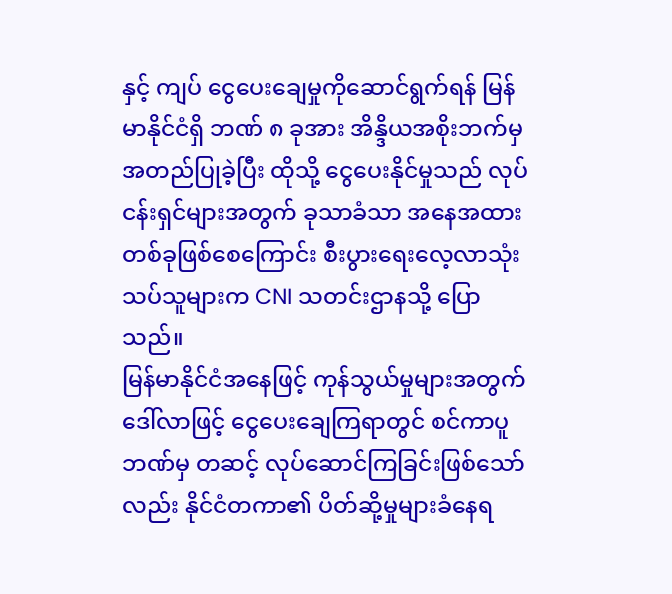နှင့် ကျပ် ငွေပေးချေမှုကိုဆောင်ရွက်ရန် မြန်မာနိုင်ငံရှိ ဘဏ် ၈ ခုအား အိန္ဒိယအစိုးဘက်မှ အတည်ပြုခဲ့ပြီး ထိုသို့ ငွေပေးနိုင်မှုသည် လုပ်ငန်းရှင်များအတွက် ခုသာခံသာ အနေအထား တစ်ခုဖြစ်စေကြောင်း စီးပွားရေးလေ့လာသုံးသပ်သူများက CNI သတင်းဌာနသို့ ပြောသည်။
မြန်မာနိုင်ငံအနေဖြင့် ကုန်သွယ်မှုများအတွက် ဒေါ်လာဖြင့် ငွေပေးချေကြရာတွင် စင်ကာပူဘဏ်မှ တဆင့် လုပ်ဆောင်ကြခြင်းဖြစ်သော်လည်း နိုင်ငံတကာ၏ ပိတ်ဆို့မှုများခံနေရ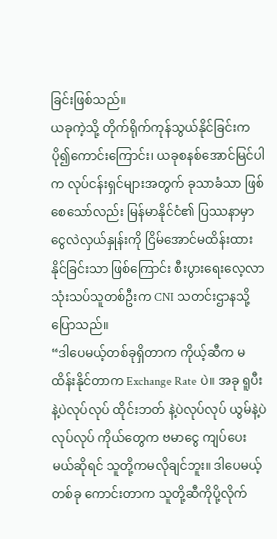ခြင်းဖြစ်သည်။
ယခုကဲ့သို့ တိုက်ရိုက်ကုန်သွယ်နိုင်ခြင်းက ပို၍ကောင်းကြောင်း၊ ယခုစနစ်အောင်မြင်ပါက လုပ်ငန်းရှင်များအတွက် ခုသာခံသာ ဖြစ်စေသော်လည်း မြန်မာနိုင်ငံ၏ ပြဿနာမှာ ငွေလဲလှယ်နှုန်းကို ငြိမ်အောင်မထိန်းထားနိုင်ခြင်းသာ ဖြစ်ကြောင်း စီးပွားရေးလေ့လာသုံးသပ်သူတစ်ဦးက CNI သတင်းဌာနသို့ ပြောသည်။
“ဒါပေမယ့်တစ်ခုရှိတာက ကိုယ့်ဆီက မထိန်းနိုင်တာက Exchange Rate ပဲ။ အခု ရူပီးနဲ့ပဲလုပ်လုပ် ထိုင်းဘတ် နဲ့ပဲလုပ်လုပ် ယွမ်နဲ့ပဲလုပ်လုပ် ကိုယ်တွေက ဗမာငွေ ကျပ်ပေးမယ်ဆိုရင် သူတို့ကမလိုချင်ဘူး။ ဒါပေမယ့် တစ်ခု ကောင်းတာက သူတို့ဆီကိုပို့လိုက်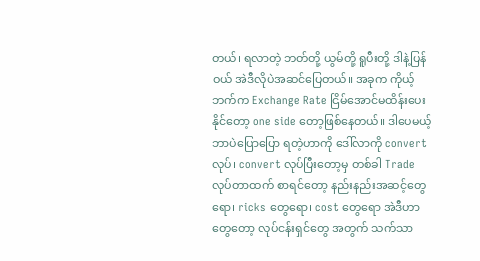တယ်၊ ရလာတဲ့ ဘတ်တို့ ယွမ်တို့ ရူပီးတို့ ဒါနဲ့ပြန်ဝယ် အဲဒီလိုပဲအဆင်ပြေတယ်။ အခုက ကိုယ့်ဘက်က Exchange Rate ငြိမ်အောင်မထိန်းပေးနိုင်တော့ one side တော့ဖြစ်နေတယ်။ ဒါပေမယ့် ဘာပဲပြောပြော ရတဲ့ဟာကို ဒေါ်လာကို convert လုပ်၊ convert လုပ်ပြီးတော့မှ တစ်ခါ Trade လုပ်တာထက် စာရင်တော့ နည်းနည်းအဆင့်တွေရော၊ ricks တွေရော၊ cost တွေရော အဲဒီဟာတွေတော့ လုပ်ငန်းရှင်တွေ အတွက် သက်သာ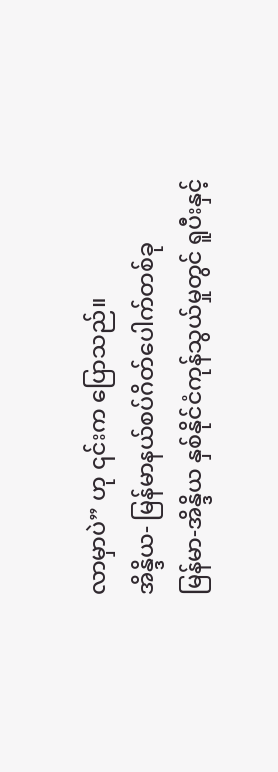လာမှာပဲ” ဟု ၎င်းက ပြောသည်။
အိန္ဒိယ- မြန်မာနယ်စပ်ဂိတ်ပေါက်တစ်ခု
မြန်မာ-အိန္ဒိယ နှစ်နိုင်ငံကုန်သွယ်မှုတွင် ရူပီးနှင့်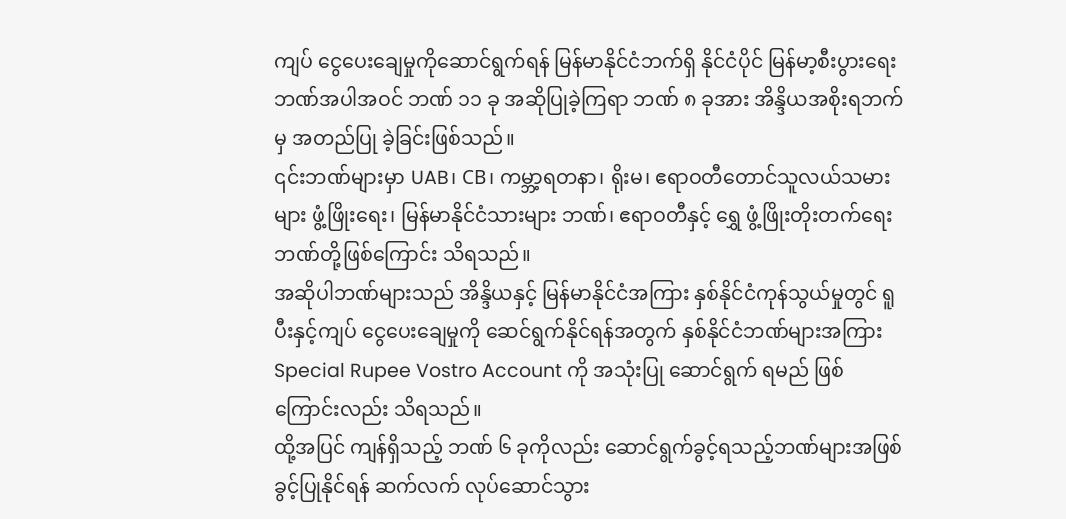ကျပ် ငွေပေးချေမှုကိုဆောင်ရွက်ရန် မြန်မာနိုင်ငံဘက်ရှိ နိုင်ငံပိုင် မြန်မာ့စီးပွားရေးဘဏ်အပါအဝင် ဘဏ် ၁၁ ခု အဆိုပြုခဲ့ကြရာ ဘဏ် ၈ ခုအား အိန္ဒိယအစိုးရဘက်မှ အတည်ပြု ခဲ့ခြင်းဖြစ်သည်။
၎င်းဘဏ်များမှာ UAB၊ CB၊ ကမ္ဘာ့ရတနာ၊ ရိုးမ၊ ဧရာဝတီတောင်သူလယ်သမားများ ဖွံ့ဖြိုးရေး၊ မြန်မာနိုင်ငံသားများ ဘဏ်၊ ဧရာဝတီနှင့် ရွှေ ဖွံ့ဖြိုးတိုးတက်ရေးဘဏ်တို့ဖြစ်ကြောင်း သိရသည်။
အဆိုပါဘဏ်များသည် အိန္ဒိယနှင့် မြန်မာနိုင်ငံအကြား နှစ်နိုင်ငံကုန်သွယ်မှုတွင် ရူပီးနှင့်ကျပ် ငွေပေးချေမှုကို ဆေင်ရွက်နိုင်ရန်အတွက် နှစ်နိုင်ငံဘဏ်များအကြား Special Rupee Vostro Account ကို အသုံးပြု ဆောင်ရွက် ရမည် ဖြစ်ကြောင်းလည်း သိရသည်။
ထို့အပြင် ကျန်ရှိသည့် ဘဏ် ၆ ခုကိုလည်း ဆောင်ရွက်ခွင့်ရသည့်ဘဏ်များအဖြစ် ခွင့်ပြုနိုင်ရန် ဆက်လက် လုပ်ဆောင်သွား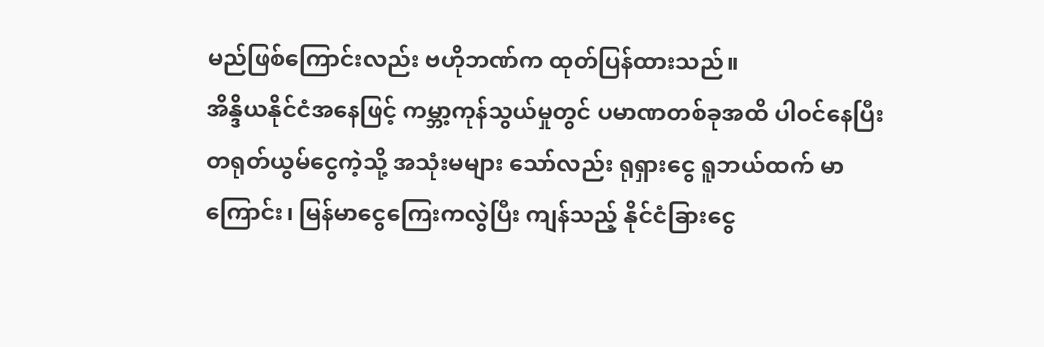မည်ဖြစ်ကြောင်းလည်း ဗဟိုဘဏ်က ထုတ်ပြန်ထားသည်။
အိန္ဒိယနိုင်ငံအနေဖြင့် ကမ္ဘာ့ကုန်သွယ်မှုတွင် ပမာဏတစ်ခုအထိ ပါဝင်နေပြီး တရုတ်ယွမ်ငွေကဲ့သို့ အသုံးမများ သော်လည်း ရုရှားငွေ ရူဘယ်ထက် မာကြောင်း၊ မြန်မာငွေကြေးကလွဲပြီး ကျန်သည့် နိုင်ငံခြားငွေ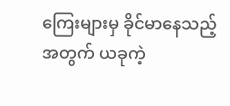ကြေးများမှ ခိုင်မာနေသည့်အတွက် ယခုကဲ့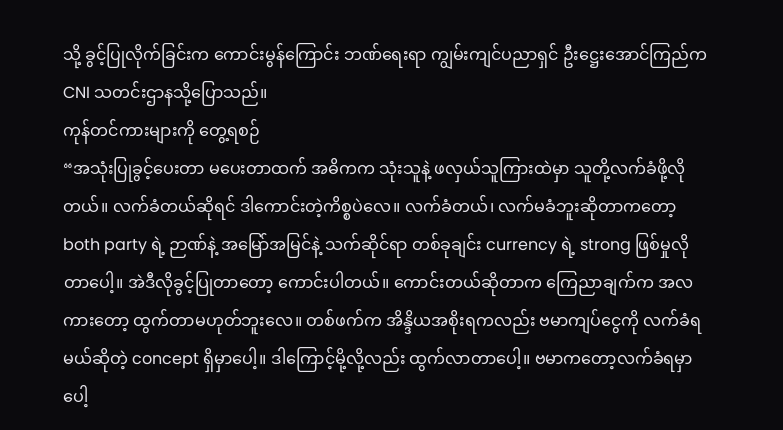သို့ ခွင့်ပြုလိုက်ခြင်းက ကောင်းမွန်ကြောင်း ဘဏ်ရေးရာ ကျွမ်းကျင်ပညာရှင် ဦးဋ္ဌေးအောင်ကြည်က CNI သတင်းဌာနသို့ပြောသည်။
ကုန်တင်ကားများကို တွေ့ရစဉ်
“အသုံးပြုခွင့်ပေးတာ မပေးတာထက် အဓိကက သုံးသူနဲ့ ဖလှယ်သူကြားထဲမှာ သူတို့လက်ခံဖို့လိုတယ်။ လက်ခံတယ်ဆိုရင် ဒါကောင်းတဲ့ကိစ္စပဲလေ။ လက်ခံတယ်၊ လက်မခံဘူးဆိုတာကတော့ both party ရဲ့ ဉာဏ်နဲ့ အမြော်အမြင်နဲ့ သက်ဆိုင်ရာ တစ်ခုချင်း currency ရဲ့ strong ဖြစ်မှုလိုတာပေါ့။ အဲဒီလိုခွင့်ပြုတာတော့ ကောင်းပါတယ်။ ကောင်းတယ်ဆိုတာက ကြေညာချက်က အလကားတော့ ထွက်တာမဟုတ်ဘူးလေ။ တစ်ဖက်က အိန္ဒိယအစိုးရကလည်း ဗမာကျပ်ငွေကို လက်ခံရမယ်ဆိုတဲ့ concept ရှိမှာပေါ့။ ဒါကြောင့်မို့လို့လည်း ထွက်လာတာပေါ့။ ဗမာကတော့လက်ခံရမှာပေါ့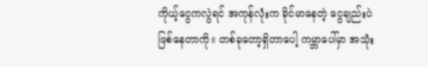ကိုယ့်ငွေကလွဲရင် အကုန်လုံးက ခိုင်မာနေတဲ့ ငွေချည်းပဲ ဖြစ်နေတာကို။ တစ်ခုတော့ရှိတာပေါ့ ကမ္ဘာပေါ်မှာ အသုံး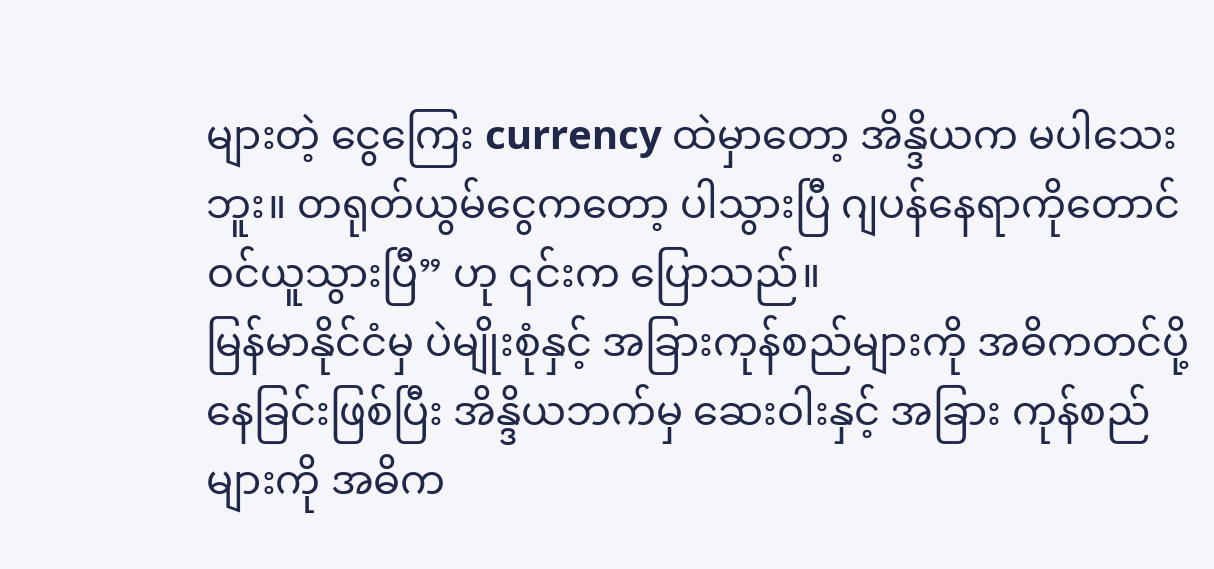များတဲ့ ငွေကြေး currency ထဲမှာတော့ အိန္ဒိယက မပါသေးဘူး။ တရုတ်ယွမ်ငွေကတော့ ပါသွားပြီ ဂျပန်နေရာကိုတောင်ဝင်ယူသွားပြီ” ဟု ၎င်းက ပြောသည်။
မြန်မာနိုင်ငံမှ ပဲမျိုးစုံနှင့် အခြားကုန်စည်များကို အဓိကတင်ပို့နေခြင်းဖြစ်ပြီး အိန္ဒိယဘက်မှ ဆေးဝါးနှင့် အခြား ကုန်စည်များကို အဓိက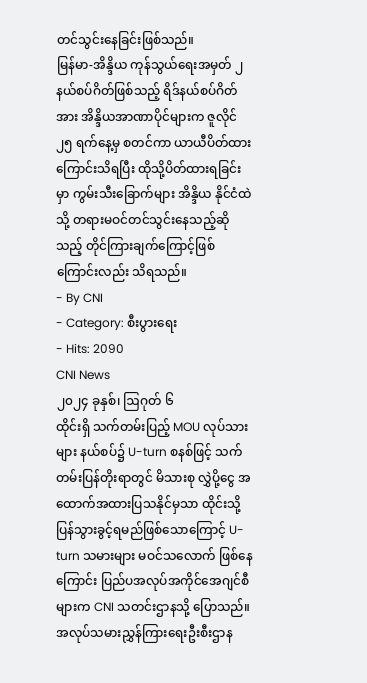တင်သွင်းနေခြင်းဖြစ်သည်။
မြန်မာ-အိန္ဒိယ ကုန်သွယ်ရေးအမှတ် ၂ နယ်စပ်ဂိတ်ဖြစ်သည့် ရိဒ်နယ်စပ်ဂိတ်အား အိန္ဒိယအာဏာပိုင်များက ဇူလိုင် ၂၅ ရက်နေ့မှ စတင်ကာ ယာယီပိတ်ထားကြောင်းသိရပြီး ထိုသို့ပိတ်ထားရခြင်းမှာ ကွမ်းသီးခြောက်များ အိန္ဒိယ နိုင်ငံထဲသို့ တရားမဝင်တင်သွင်းနေသည့်ဆိုသည့် တိုင်ကြားချက်ကြောင့်ဖြစ်ကြောင်းလည်း သိရသည်။
- By CNI
- Category: စီးပွားရေး
- Hits: 2090
CNI News
၂၀၂၄ ခုနှစ်၊ ဩဂုတ် ၆
ထိုင်းရှိ သက်တမ်းပြည့် MOU လုပ်သားများ နယ်စပ်၌ U-turn စနစ်ဖြင့် သက်တမ်းပြန်တိုးရာတွင် မိသားစု လွှဲပို့ငွေ အထောက်အထားပြသနိုင်မှသာ ထိုင်းသို့ ပြန်သွားခွင့်ရမည်ဖြစ်သောကြောင့် U-turn သမားများ မဝင်သလောက် ဖြစ်နေကြောင်း ပြည်ပအလုပ်အကိုင်အေဂျင်စီများက CNI သတင်းဌာနသို့ ပြောသည်။
အလုပ်သမားညွှန်ကြားရေးဦးစီးဌာန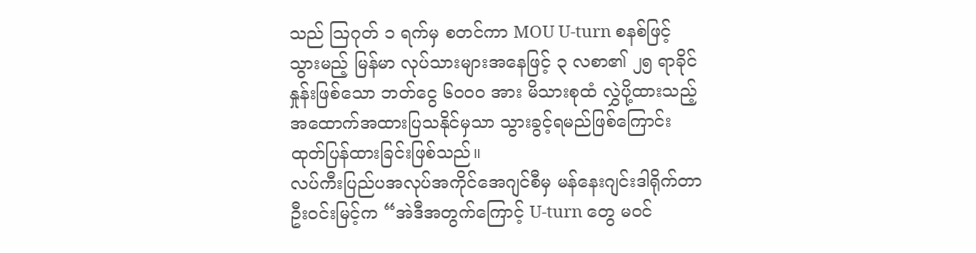သည် ဩဂုတ် ၁ ရက်မှ စတင်ကာ MOU U-turn စနစ်ဖြင့် သွားမည့် မြန်မာ လုပ်သားများအနေဖြင့် ၃ လစာ၏ ၂၅ ရာခိုင်နှုန်းဖြစ်သော ဘတ်ငွေ ၆၀၀၀ အား မိသားစုထံ လွှဲပို့ထားသည့် အထောက်အထားပြသနိုင်မှသာ သွားခွင့်ရမည်ဖြစ်ကြောင်း ထုတ်ပြန်ထားခြင်းဖြစ်သည်။
လပ်ကီးပြည်ပအလုပ်အကိုင်အေဂျင်စီမှ မန်နေးဂျင်းဒါရိုက်တာဦးဝင်းမြင့်က “အဲဒီအတွက်ကြောင့် U-turn တွေ မဝင်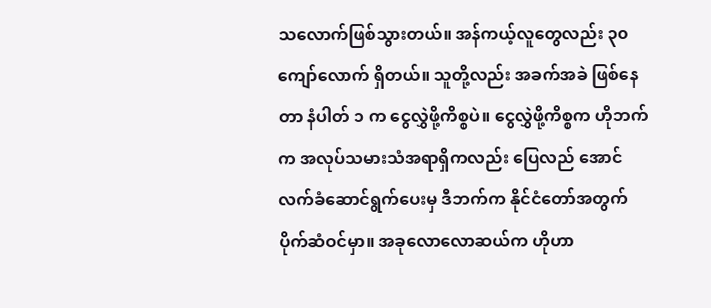သလောက်ဖြစ်သွားတယ်။ အန်ကယ့်လူတွေလည်း ၃၀ ကျော်လောက် ရှိတယ်။ သူတို့လည်း အခက်အခဲ ဖြစ်နေတာ နံပါတ် ၁ က ငွေလွှဲဖို့ကိစ္စပဲ။ ငွေလွှဲဖို့ကိစ္စက ဟိုဘက်က အလုပ်သမားသံအရာရှိကလည်း ပြေလည် အောင် လက်ခံဆောင်ရွက်ပေးမှ ဒီဘက်က နိုင်ငံတော်အတွက် ပိုက်ဆံဝင်မှာ။ အခုလောလောဆယ်က ဟိုဟာ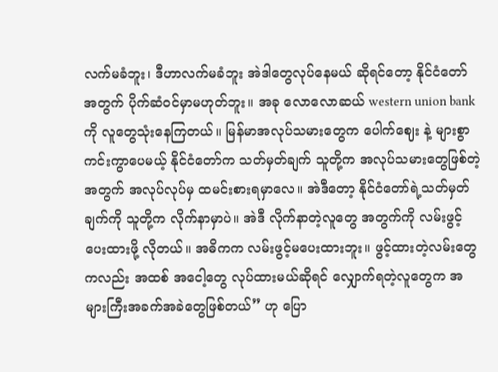လက်မခံဘူး၊ ဒီဟာလက်မခံဘူး အဲဒါတွေလုပ်နေမယ် ဆိုရင်တော့ နိုင်ငံတော်အတွက် ပိုက်ဆံဝင်မှာမဟုတ်ဘူး။ အခု လောလောဆယ် western union bank ကို လူတွေသုံးနေကြတယ်။ မြန်မာအလုပ်သမားတွေက ပေါက်ဈေး နဲ့ များစွာကင်းကွာပေမယ့် နိုင်ငံတော်က သတ်မှတ်ချက် သူတို့က အလုပ်သမားတွေဖြစ်တဲ့အတွက် အလုပ်လုပ်မှ ထမင်းစားရမှာလေ။ အဲဒီတော့ နိုင်ငံတော်ရဲ့သတ်မှတ်ချက်ကို သူတို့က လိုက်နာမှာပဲ။ အဲဒီ လိုက်နာတဲ့လူတွေ အတွက်ကို လမ်းဖွင့်ပေးထားဖို့ လိုတယ်။ အဓိကက လမ်းဖွင့်မပေးထားဘူး။ ဖွင့်ထားတဲ့လမ်းတွေကလည်း အထစ် အငေါ့တွေ လုပ်ထားမယ်ဆိုရင် လျှောက်ရတဲ့လူတွေက အများကြီးအခက်အခဲတွေဖြစ်တယ်” ဟု ပြော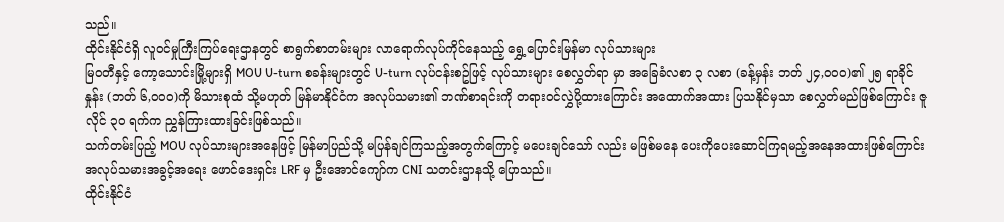သည်။
ထိုင်းနိုင်ငံရှိ လူဝင်မှုကြီးကြပ်ရေးဌာနတွင် စာရွက်စာတမ်းများ လာရောက်လုပ်ကိုင်နေသည့် ရွှေ့ပြောင်းမြန်မာ လုပ်သားများ
မြဝတီနှင့် ကော့သောင်းမြို့များရှိ MOU U-turn စခန်းများတွင် U-turn လုပ်ငန်းစဥ်ဖြင့် လုပ်သားများ စေလွှတ်ရာ မှာ အခြေခံလစာ ၃ လစာ (ခန့်မှန်း ဘတ် ၂၄,၀၀၀)၏ ၂၅ ရာခိုင်နှုန်း (ဘတ် ၆,၀၀၀)ကို မိသားစုထံ သို့မဟုတ် မြန်မာနိုင်ငံက အလုပ်သမား၏ ဘဏ်စာရင်းကို တရားဝင်လွှဲပို့ထားကြောင်း အထောက်အထား ပြသနိုင်မှသာ စေလွှတ်မည်ဖြစ်ကြောင်း ဇူလိုင် ၃၀ ရက်က ညွှန်ကြားထားခြင်းဖြစ်သည်။
သက်တမ်းပြည့် MOU လုပ်သားများအနေဖြင့် မြန်မာပြည်သို့ မပြန်ချင်ကြသည့်အတွက်ကြောင့် မပေးချင်သော် လည်း မဖြစ်မနေ ပေးကိုပေးဆောင်ကြရမည့်အနေအထားဖြစ်ကြောင်း အလုပ်သမားအခွင့်အရေး ဖောင်ဒေးရှင်း LRF မှ ဦးအောင်ကျော်က CNI သတင်းဌာနသို့ ပြောသည်။
ထိုင်းနိုင်ငံ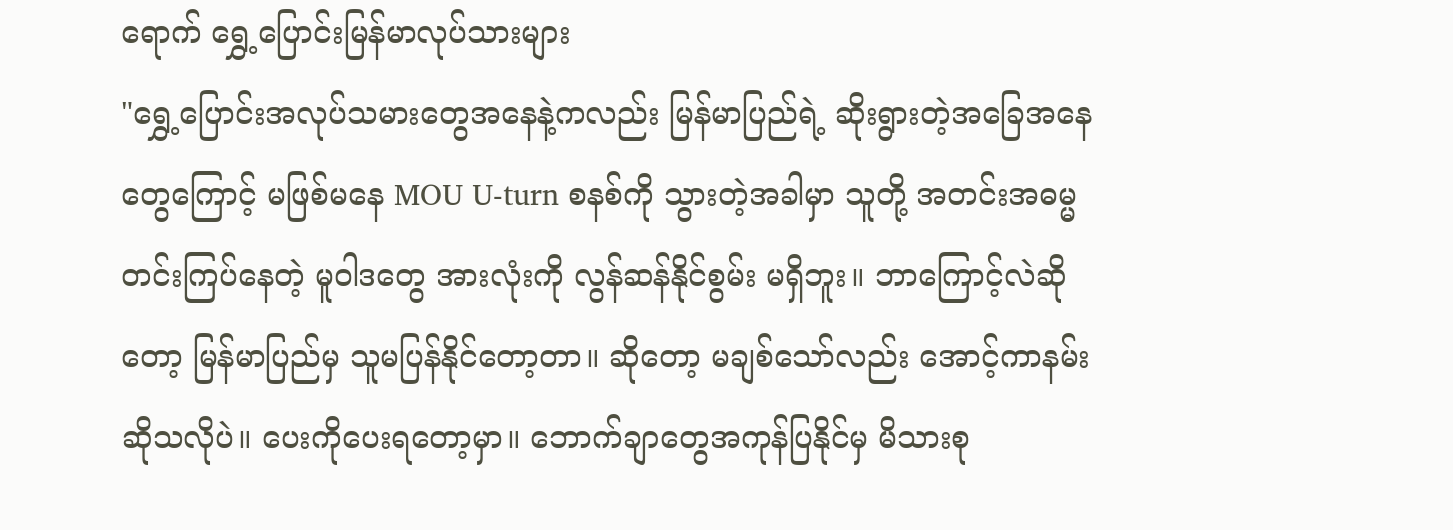ရောက် ရွှေ့ပြောင်းမြန်မာလုပ်သားများ
"ရွှေ့ပြောင်းအလုပ်သမားတွေအနေနဲ့ကလည်း မြန်မာပြည်ရဲ့ ဆိုးရွားတဲ့အခြေအနေတွေကြောင့် မဖြစ်မနေ MOU U-turn စနစ်ကို သွားတဲ့အခါမှာ သူတို့ အတင်းအဓမ္မတင်းကြပ်နေတဲ့ မူဝါဒတွေ အားလုံးကို လွန်ဆန်နိုင်စွမ်း မရှိဘူး။ ဘာကြောင့်လဲဆိုတော့ မြန်မာပြည်မှ သူမပြန်နိုင်တော့တာ။ ဆိုတော့ မချစ်သော်လည်း အောင့်ကာနမ်း ဆိုသလိုပဲ။ ပေးကိုပေးရတော့မှာ။ ဘောက်ချာတွေအကုန်ပြနိုင်မှ မိသားစု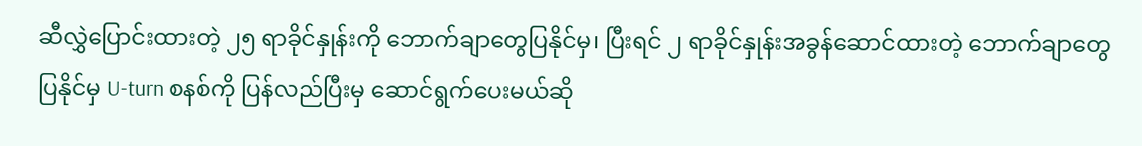ဆီလွှဲပြောင်းထားတဲ့ ၂၅ ရာခိုင်နှုန်းကို ဘောက်ချာတွေပြနိုင်မှ၊ ပြီးရင် ၂ ရာခိုင်နှုန်းအခွန်ဆောင်ထားတဲ့ ဘောက်ချာတွေပြနိုင်မှ U-turn စနစ်ကို ပြန်လည်ပြီးမှ ဆောင်ရွက်ပေးမယ်ဆို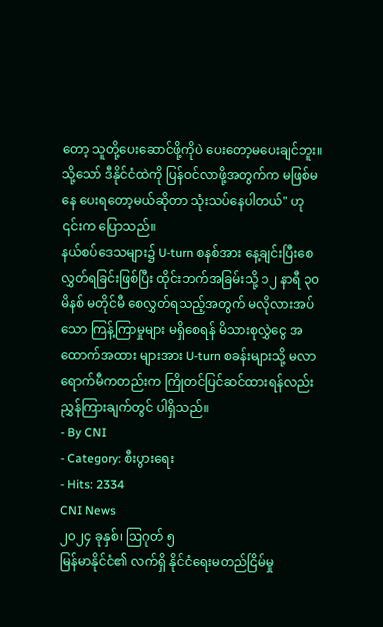တော့ သူတို့ပေးဆောင်ဖို့ကိုပဲ ပေးတော့မပေးချင်ဘူး။ သို့သော် ဒီနိုင်ငံထဲကို ပြန်ဝင်လာဖို့အတွက်က မဖြစ်မနေ ပေးရတော့မယ်ဆိုတာ သုံးသပ်နေပါတယ်" ဟု ၎င်းက ပြောသည်။
နယ်စပ်ဒေသများ၌ U-turn စနစ်အား နေ့ချင်းပြီးစေလွှတ်ရခြင်းဖြစ်ပြီး ထိုင်းဘက်အခြမ်းသို့ ၁၂ နာရီ ၃၀ မိနစ် မတိုင်မီ စေလွှတ်ရသည့်အတွက် မလိုလားအပ်သော ကြန့်ကြာမှုများ မရှိစေရန် မိသားစုလွှဲငွေ အထောက်အထား များအား U-turn စခန်းများသို့ မလာရောက်မီကတည်းက ကြိုတင်ပြင်ဆင်ထားရန်လည်း ညွှန်ကြားချက်တွင် ပါရှိသည်။
- By CNI
- Category: စီးပွားရေး
- Hits: 2334
CNI News
၂၀၂၄ ခုနှစ်၊ ဩဂုတ် ၅
မြန်မာနိုင်ငံ၏ လက်ရှိ နိုင်ငံရေးမတည်ငြိမ်မှု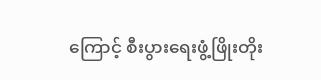ကြောင့် စီးပွားရေးဖွံ့ဖြိုးတိုး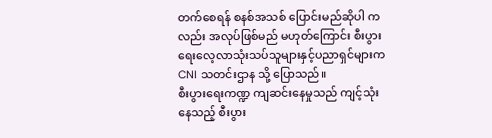တက်စေရန် စနစ်အသစ် ပြောင်းမည်ဆိုပါ ကလည်း အလုပ်ဖြစ်မည် မဟုတ်ကြောင်း စီးပွားရေးလေ့လာသုံးသပ်သူများနှင့်ပညာရှင်များက CNI သတင်းဌာန သို့ ပြောသည်။
စီးပွားရေးကဏ္ဍ ကျဆင်းနေမှုသည် ကျင့်သုံးနေသည့် စီးပွား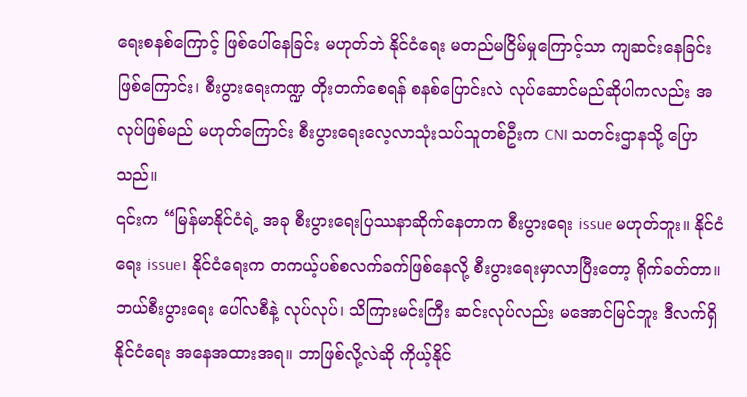ရေးစနစ်ကြောင့် ဖြစ်ပေါ်နေခြင်း မဟုတ်ဘဲ နိုင်ငံရေး မတည်မငြိမ်မှုကြောင့်သာ ကျဆင်းနေခြင်းဖြစ်ကြောင်း၊ စီးပွားရေးကဏ္ဍ တိုးတက်စေရန် စနစ်ပြောင်းလဲ လုပ်ဆောင်မည်ဆိုပါကလည်း အလုပ်ဖြစ်မည် မဟုတ်ကြောင်း စီးပွားရေးလေ့လာသုံးသပ်သူတစ်ဦးက CNI သတင်းဌာနသို့ ပြောသည်။
၎င်းက “မြန်မာနိုင်ငံရဲ့ အခု စီးပွားရေးပြဿနာဆိုက်နေတာက စီးပွားရေး issue မဟုတ်ဘူး။ နိုင်ငံရေး issue၊ နိုင်ငံရေးက တကယ့်ပစ်စလက်ခက်ဖြစ်နေလို့ စီးပွားရေးမှာလာပြီးတော့ ရိုက်ခတ်တာ။ ဘယ်စီးပွားရေး ပေါ်လစီနဲ့ လုပ်လုပ်၊ သိကြားမင်းကြီး ဆင်းလုပ်လည်း မအောင်မြင်ဘူး ဒီလက်ရှိနိုင်ငံရေး အနေအထားအရ။ ဘာဖြစ်လို့လဲဆို ကိုယ့်နိုင်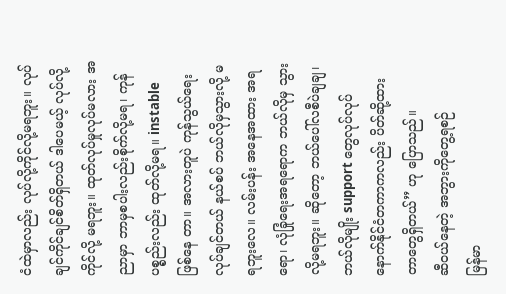ငံထဲမှာလည်း လုပ်လို့ကိုင်လို့မရဘူး။ လုပ်ချင်ကိုင်ချင်စိတ်ရှိတယ် ဒါပေမယ့် လုပ်လို့ကိုင်လို့ မရဘူး။ ထုတ်လုပ်မှုလုပ်မလား အညာမှာ ဘာမှစပါးလည်းစိုက်လို့မရ၊ ကုန်ပစ္စည်းလည်း ထုတ်လို့မရ။ instable ဖြစ်နေ တာ။ အလားတူပဲ ကုန်သွယ်ရေး လုပ်ချင်တယ် နယ်စပ် ဘယ်လိုမှသွားလို့ မရဘူးလေ။ လမ်းပန်း အနေအထား အရရော၊ လုံခြုံရေးအရရောက ဘယ်လိုမှ သွားလို့မရဘူး။ ဆိုတော့ ဘယ်ပေါ်လစီပဲချချ၊ ဘယ်လိုမျိုး support တွေလုပ်လုပ် နောက်နိုင်ငံတကာကလည်း ပိတ်ဆို့ထားတာတွေရှိတယ်” ဟု ပြောသည်။
ဆီ၀ယ်နေတဲ့ အဘွားကိုတွေ့ရစဉ်
မြန်မာ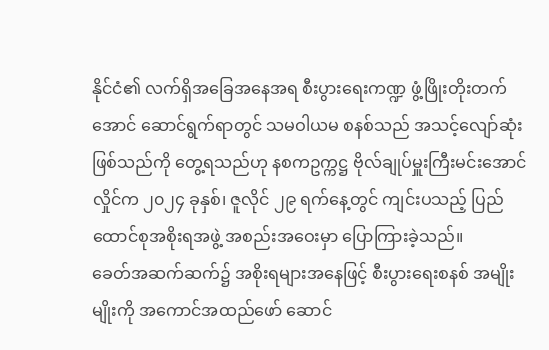နိုင်ငံ၏ လက်ရှိအခြေအနေအရ စီးပွားရေးကဏ္ဍ ဖွံ့ဖြိုးတိုးတက်အောင် ဆောင်ရွက်ရာတွင် သမဝါယမ စနစ်သည် အသင့်လျော်ဆုံးဖြစ်သည်ကို တွေ့ရသည်ဟု နစကဥက္ကဋ္ဌ ဗိုလ်ချုပ်မှူးကြီးမင်းအောင်လှိုင်က ၂၀၂၄ ခုနှစ်၊ ဇူလိုင် ၂၉ ရက်နေ့တွင် ကျင်းပသည့် ပြည်ထောင်စုအစိုးရအဖွဲ့ အစည်းအဝေးမှာ ပြောကြားခဲ့သည်။
ခေတ်အဆက်ဆက်၌ အစိုးရများအနေဖြင့် စီးပွားရေးစနစ် အမျိုးမျိုးကို အကောင်အထည်ဖော် ဆောင်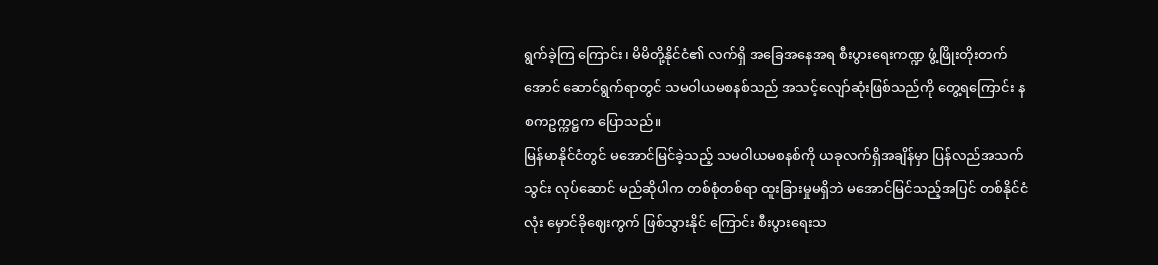ရွက်ခဲ့ကြ ကြောင်း၊ မိမိတို့နိုင်ငံ၏ လက်ရှိ အခြေအနေအရ စီးပွားရေးကဏ္ဍ ဖွံ့ဖြိုးတိုးတက်အောင် ဆောင်ရွက်ရာတွင် သမဝါယမစနစ်သည် အသင့်လျော်ဆုံးဖြစ်သည်ကို တွေ့ရကြောင်း နစကဥက္ကဋ္ဌက ပြောသည်။
မြန်မာနိုင်ငံတွင် မအောင်မြင်ခဲ့သည့် သမဝါယမစနစ်ကို ယခုလက်ရှိအချိန်မှာ ပြန်လည်အသက်သွင်း လုပ်ဆောင် မည်ဆိုပါက တစ်စုံတစ်ရာ ထူးခြားမှုမရှိဘဲ မအောင်မြင်သည့်အပြင် တစ်နိုင်ငံလုံး မှောင်ခိုဈေးကွက် ဖြစ်သွားနိုင် ကြောင်း စီးပွားရေးသ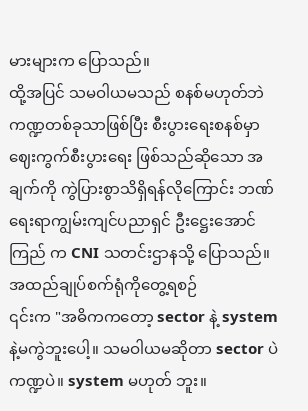မားများက ပြောသည်။
ထို့အပြင် သမဝါယမသည် စနစ်မဟုတ်ဘဲ ကဏ္ဍတစ်ခုသာဖြစ်ပြီး စီးပွားရေးစနစ်မှာ ဈေးကွက်စီးပွားရေး ဖြစ်သည်ဆိုသော အချက်ကို ကွဲပြားစွာသိရှိရန်လိုကြောင်း ဘဏ်ရေးရာကျွမ်းကျင်ပညာရှင် ဦးဋ္ဌေးအောင်ကြည် က CNI သတင်းဌာနသို့ ပြောသည်။
အထည်ချုပ်စက်ရုံကိုတွေ့ရစဉ်
၎င်းက "အဓိကကတော့ sector နဲ့ system နဲ့မကွဲဘူးပေါ့။ သမဝါယမဆိုတာ sector ပဲ ကဏ္ဍပဲ။ system မဟုတ် ဘူး။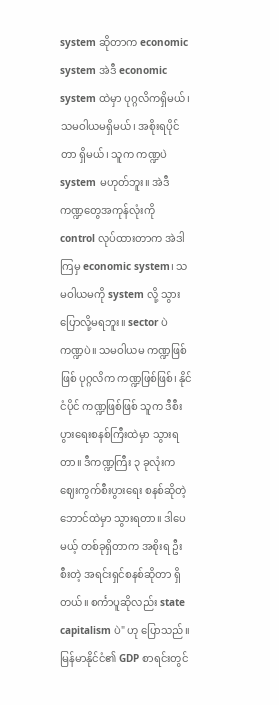system ဆိုတာက economic system အဲဒီ economic system ထဲမှာ ပုဂ္ဂလိကရှိမယ်၊ သမဝါယမရှိမယ်၊ အစိုးရပိုင်တာ ရှိမယ်၊ သူက ကဏ္ဍပဲ system မဟုတ်ဘူး။ အဲဒီကဏ္ဍတွေအကုန်လုံးကို control လုပ်ထားတာက အဲဒါကြမှ economic system၊ သမဝါယမကို system လို့ သွားပြောလို့မရဘူး။ sector ပဲ ကဏ္ဍပဲ။ သမဝါယမ ကဏ္ဍဖြစ်ဖြစ် ပုဂ္ဂလိက ကဏ္ဍဖြစ်ဖြစ်၊ နိုင်ငံပိုင် ကဏ္ဍဖြစ်ဖြစ် သူက ဒီစီးပွားရေးစနစ်ကြီးထဲမှာ သွားရတာ။ ဒီကဏ္ဍကြီး ၃ ခုလုံးက ဈေးကွက်စီးပွားရေး စနစ်ဆိုတဲ့ ဘောင်ထဲမှာ သွားရတာ။ ဒါပေမယ့် တစ်ခုရှိတာက အစိုးရ ဦးစီးတဲ့ အရင်းရှင်စနစ်ဆိုတာ ရှိတယ်။ စင်္ကာပူဆိုလည်း state capitalism ပဲ" ဟု ပြောသည်။
မြန်မာနိုင်ငံ၏ GDP စာရင်းတွင်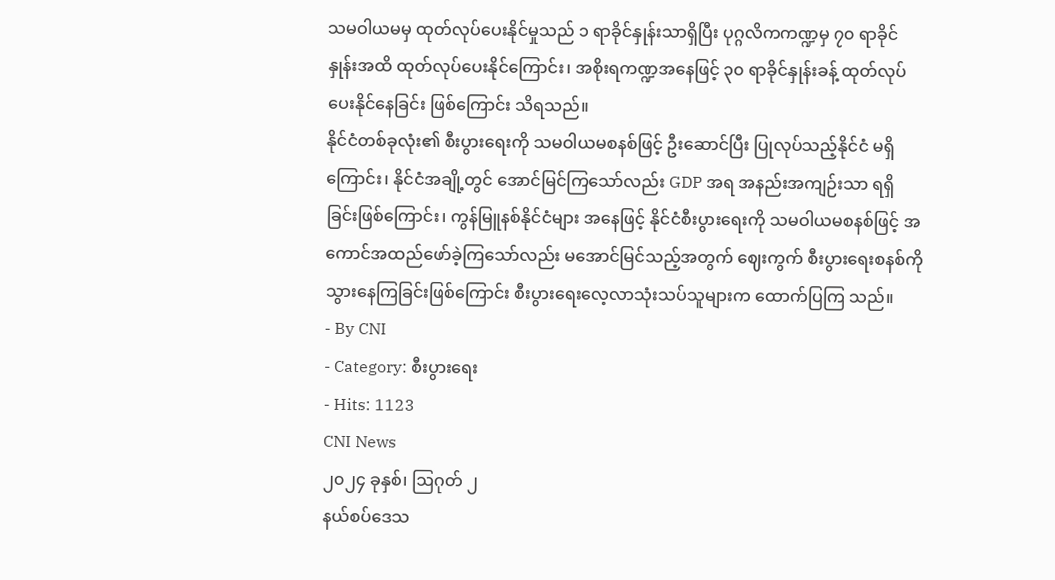သမဝါယမမှ ထုတ်လုပ်ပေးနိုင်မှုသည် ၁ ရာခိုင်နှုန်းသာရှိပြီး ပုဂ္ဂလိကကဏ္ဍမှ ၇၀ ရာခိုင်နှုန်းအထိ ထုတ်လုပ်ပေးနိုင်ကြောင်း၊ အစိုးရကဏ္ဍအနေဖြင့် ၃၀ ရာခိုင်နှုန်းခန့် ထုတ်လုပ်ပေးနိုင်နေခြင်း ဖြစ်ကြောင်း သိရသည်။
နိုင်ငံတစ်ခုလုံး၏ စီးပွားရေးကို သမဝါယမစနစ်ဖြင့် ဦးဆောင်ပြီး ပြုလုပ်သည့်နိုင်ငံ မရှိကြောင်း၊ နိုင်ငံအချို့တွင် အောင်မြင်ကြသော်လည်း GDP အရ အနည်းအကျဉ်းသာ ရရှိခြင်းဖြစ်ကြောင်း၊ ကွန်မြူနစ်နိုင်ငံများ အနေဖြင့် နိုင်ငံစီးပွားရေးကို သမဝါယမစနစ်ဖြင့် အကောင်အထည်ဖော်ခဲ့ကြသော်လည်း မအောင်မြင်သည့်အတွက် ဈေးကွက် စီးပွားရေးစနစ်ကို သွားနေကြခြင်းဖြစ်ကြောင်း စီးပွားရေးလေ့လာသုံးသပ်သူများက ထောက်ပြကြ သည်။
- By CNI
- Category: စီးပွားရေး
- Hits: 1123
CNI News
၂၀၂၄ ခုနှစ်၊ ဩဂုတ် ၂
နယ်စပ်ဒေသ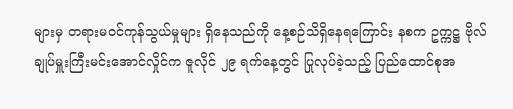များမှ တရားမဝင်ကုန်သွယ်မှုများ ရှိနေသည်ကို နေ့စဉ်သိရှိနေရကြောင်း နစက ဥက္ကဋ္ဌ ဗိုလ်ချုပ်မှူးကြီးမင်းအောင်လှိုင်က ဇူလိုင် ၂၉ ရက်နေ့တွင် ပြုလုပ်ခဲ့သည့် ပြည်ထောင်စုအ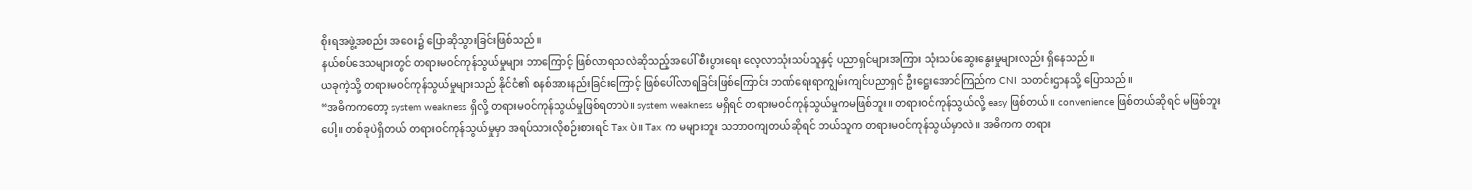စိုးရအဖွဲ့အစည်း အဝေး၌ ပြောဆိုသွားခြင်းဖြစ်သည်။
နယ်စပ်ဒေသများတွင် တရားမဝင်ကုန်သွယ်မှုများ ဘာကြောင့် ဖြစ်လာရသလဲဆိုသည့်အပေါ် စီးပွားရေး လေ့လာသုံးသပ်သူနှင့် ပညာရှင်များအကြား သုံးသပ်ဆွေးနွေးမှုများလည်း ရှိနေသည်။
ယခုကဲ့သို့ တရားမဝင်ကုန်သွယ်မှုများသည် နိုင်ငံ၏ စနစ်အားနည်းခြင်းကြောင့် ဖြစ်ပေါ်လာရခြင်းဖြစ်ကြောင်း ဘဏ်ရေးရာကျွမ်းကျင်ပညာရှင် ဦးဋ္ဌေးအောင်ကြည်က CNI သတင်းဌာနသို့ ပြောသည်။
“အဓိကကတော့ system weakness ရှိလို့ တရားမဝင်ကုန်သွယ်မှုဖြစ်ရတာပဲ။ system weakness မရှိရင် တရားမဝင်ကုန်သွယ်မှုကမဖြစ်ဘူး။ တရားဝင်ကုန်သွယ်လို့ easy ဖြစ်တယ်။ convenience ဖြစ်တယ်ဆိုရင် မဖြစ်ဘူးပေါ့။ တစ်ခုပဲရှိတယ် တရားဝင်ကုန်သွယ်မှုမှာ အရပ်သားလိုစဉ်းစားရင် Tax ပဲ။ Tax က မများဘူး သဘာဝကျတယ်ဆိုရင် ဘယ်သူက တရားမဝင်ကုန်သွယ်မှာလဲ။ အဓိကက တရား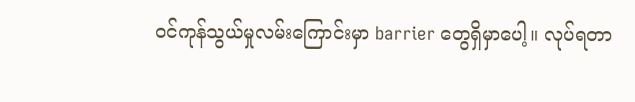ဝင်ကုန်သွယ်မှုလမ်းကြောင်းမှာ barrier တွေရှိမှာပေါ့။ လုပ်ရတာ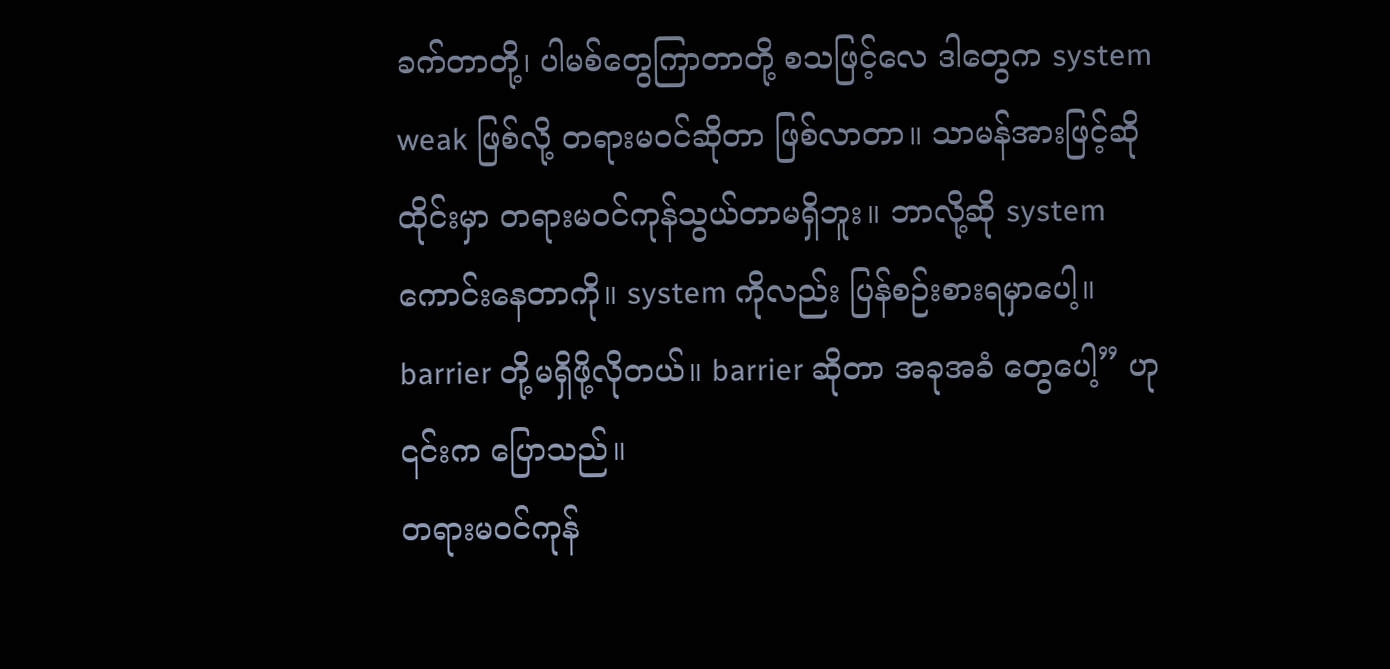ခက်တာတို့၊ ပါမစ်တွေကြာတာတို့ စသဖြင့်လေ ဒါတွေက system weak ဖြစ်လို့ တရားမဝင်ဆိုတာ ဖြစ်လာတာ။ သာမန်အားဖြင့်ဆို ထိုင်းမှာ တရားမဝင်ကုန်သွယ်တာမရှိဘူး။ ဘာလို့ဆို system ကောင်းနေတာကို။ system ကိုလည်း ပြန်စဉ်းစားရမှာပေါ့။ barrier တို့မရှိဖို့လိုတယ်။ barrier ဆိုတာ အခုအခံ တွေပေါ့” ဟု ၎င်းက ပြောသည်။
တရားမဝင်ကုန်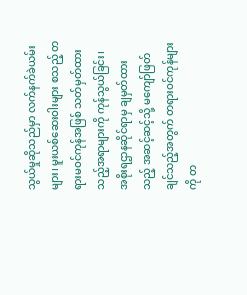သွယ်မှုဆိုသည်မှာ လက်နက်ခဲယမ်းများ၊ မူးယစ်ဆေးဝါးများ စသည့် တရားမဝင်ကုန်အဖြစ် သတ်မှတ်ထားသည့်အရာများကို ကုန်သွယ်ခြင်း၊ အစိုးရဌာနဆိုင်ရာမှ ချမှတ်ထားသည့် အဆင့်ဆင့်သို့ မကျော်ဖြတ်ချင်သည့်အတွက် တရားဝင်ကုန်များကို တ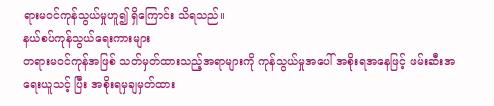ရားမဝင်ကုန်သွယ်မှုဟူ၍ ရှိကြောင်း သိရသည်။
နယ်စပ်ကုန်သွယ်ရေးကားများ
တရားမဝင်ကုန်အဖြစ် သတ်မှတ်ထားသည့်အရာများကို ကုန်သွယ်မှုအပေါ် အစိုးရအနေဖြင့် ဖမ်းဆီးအရေးယူသင့် ပြီး အစိုးရမှချမှတ်ထား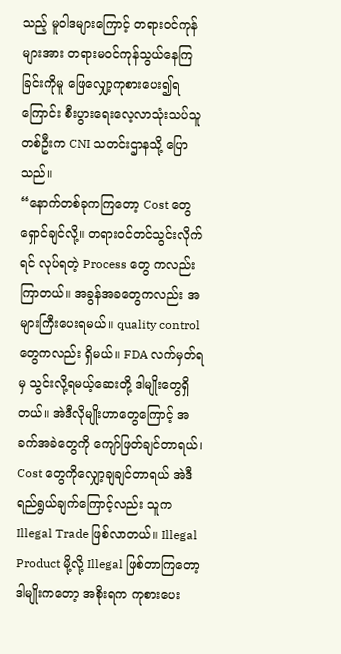သည့် မူဝါဒများကြောင့် တရားဝင်ကုန်များအား တရားမဝင်ကုန်သွယ်နေကြခြင်းကိုမူ ဖြေလျှော့ကုစားပေး၍ရကြောင်း စီးပွားရေးလေ့လာသုံးသပ်သူတစ်ဦးက CNI သတင်းဌာနသို့ ပြောသည်။
“နောက်တစ်ခုကကြတော့ Cost တွေရှောင်ချင်လို့။ တရားဝင်တင်သွင်းလိုက်ရင် လုပ်ရတဲ့ Process တွေ ကလည်း ကြာတယ်။ အခွန်အခတွေကလည်း အများကြီးပေးရမယ်။ quality control တွေကလည်း ရှိမယ်။ FDA လက်မှတ်ရမှ သွင်းလို့ရမယ့်ဆေးတို့ ဒါမျိုးတွေရှိတယ်။ အဲဒီလိုမျိုးဟာတွေကြောင့် အခက်အခဲတွေကို ကျော်ဖြတ်ချင်တာရယ်၊ Cost တွေကိုလျှော့ချချင်တာရယ် အဲဒီရည်ရွယ်ချက်ကြောင့်လည်း သူက Illegal Trade ဖြစ်လာတယ်။ Illegal Product မို့လို့ Illegal ဖြစ်တာကြတော့ ဒါမျိုးကတော့ အစိုးရက ကုစားပေး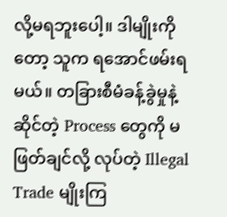လို့မရဘူးပေါ့။ ဒါမျိုးကိုတော့ သူက ရအောင်ဖမ်းရမယ်။ တခြားစီမံခန့်ခွဲမှုနဲ့ဆိုင်တဲ့ Process တွေကို မဖြတ်ချင်လို့ လုပ်တဲ့ Illegal Trade မျိုးကြ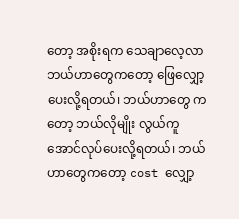တော့ အစိုးရက သေချာလေ့လာ ဘယ်ဟာတွေကတော့ ဖြေလျှော့ပေးလို့ရတယ်၊ ဘယ်ဟာတွေ ကတော့ ဘယ်လိုမျိုး လွယ်ကူအောင်လုပ်ပေးလို့ရတယ်၊ ဘယ်ဟာတွေကတော့ cost လျှော့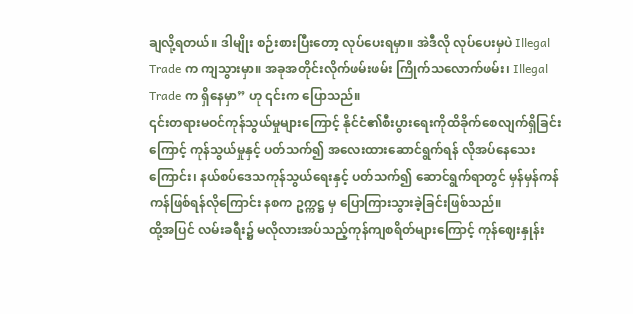ချလို့ရတယ်။ ဒါမျိုး စဉ်းစားပြီးတော့ လုပ်ပေးရမှာ။ အဲဒီလို လုပ်ပေးမှပဲ Illegal Trade က ကျသွားမှာ။ အခုအတိုင်းလိုက်ဖမ်းဖမ်း ကြိုက်သလောက်ဖမ်း၊ Illegal Trade က ရှိနေမှာ” ဟု ၎င်းက ပြောသည်။
၎င်းတရားမဝင်ကုန်သွယ်မှုများကြောင့် နိုင်ငံ၏စီးပွားရေးကိုထိခိုက်စေလျက်ရှိခြင်းကြောင့် ကုန်သွယ်မှုနှင့် ပတ်သက်၍ အလေးထားဆောင်ရွက်ရန် လိုအပ်နေသေးကြောင်း၊ နယ်စပ်ဒေသကုန်သွယ်ရေးနှင့် ပတ်သက်၍ ဆောင်ရွက်ရာတွင် မှန်မှန်ကန်ကန်ဖြစ်ရန်လိုကြောင်း နစက ဥက္ကဋ္ဌ မှ ပြောကြားသွားခဲ့ခြင်းဖြစ်သည်။
ထို့အပြင် လမ်းခရီး၌ မလိုလားအပ်သည့်ကုန်ကျစရိတ်များကြောင့် ကုန်ဈေးနှုန်း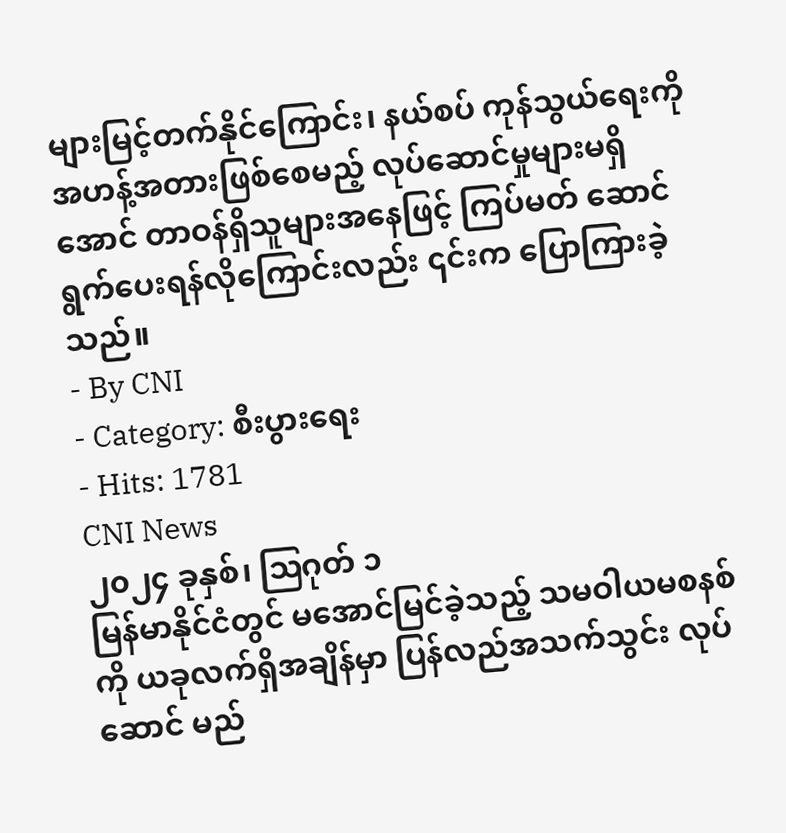များမြင့်တက်နိုင်ကြောင်း၊ နယ်စပ် ကုန်သွယ်ရေးကို အဟန့်အတားဖြစ်စေမည့် လုပ်ဆောင်မှုများမရှိအောင် တာဝန်ရှိသူများအနေဖြင့် ကြပ်မတ် ဆောင်ရွက်ပေးရန်လိုကြောင်းလည်း ၎င်းက ပြောကြားခဲ့သည်။
- By CNI
- Category: စီးပွားရေး
- Hits: 1781
CNI News
၂၀၂၄ ခုနှစ်၊ ဩဂုတ် ၁
မြန်မာနိုင်ငံတွင် မအောင်မြင်ခဲ့သည့် သမဝါယမစနစ်ကို ယခုလက်ရှိအချိန်မှာ ပြန်လည်အသက်သွင်း လုပ်ဆောင် မည်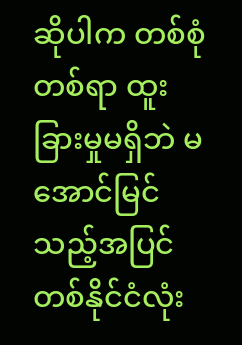ဆိုပါက တစ်စုံတစ်ရာ ထူးခြားမှုမရှိဘဲ မအောင်မြင်သည့်အပြင် တစ်နိုင်ငံလုံး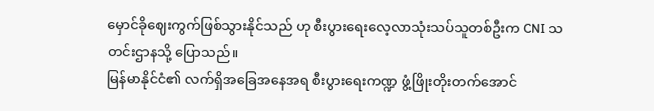မှောင်ခိုဈေးကွက်ဖြစ်သွားနိုင်သည် ဟု စီးပွားရေးလေ့လာသုံးသပ်သူတစ်ဦးက CNI သတင်းဌာနသို့ ပြောသည်။
မြန်မာနိုင်ငံ၏ လက်ရှိအခြေအနေအရ စီးပွားရေးကဏ္ဍ ဖွံ့ဖြိုးတိုးတက်အောင်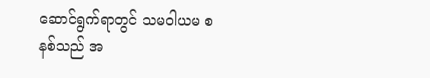ဆောင်ရွက်ရာတွင် သမဝါယမ စနစ်သည် အ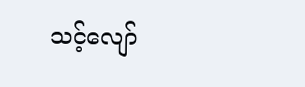သင့်လျော်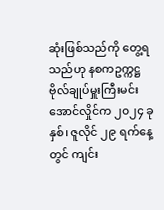ဆုံးဖြစ်သည်ကို တွေ့ရသည်ဟု နစကဥက္ကဋ္ဌ ဗိုလ်ချုပ်မှူးကြီးမင်းအောင်လှိုင်က ၂၀၂၄ ခုနှစ်၊ ဇူလိုင် ၂၉ ရက်နေ့တွင် ကျင်း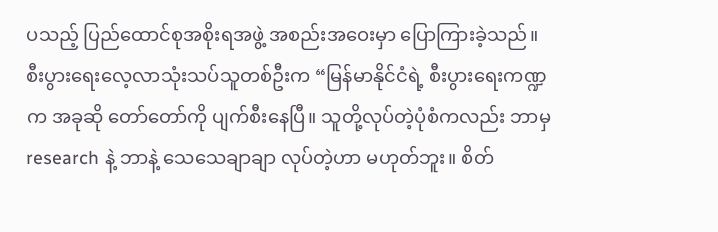ပသည့် ပြည်ထောင်စုအစိုးရအဖွဲ့ အစည်းအဝေးမှာ ပြောကြားခဲ့သည်။
စီးပွားရေးလေ့လာသုံးသပ်သူတစ်ဦးက “မြန်မာနိုင်ငံရဲ့ စီးပွားရေးကဏ္ဍက အခုဆို တော်တော်ကို ပျက်စီးနေပြီ။ သူတို့လုပ်တဲ့ပုံစံကလည်း ဘာမှ research နဲ့ ဘာနဲ့ သေသေချာချာ လုပ်တဲ့ဟာ မဟုတ်ဘူး။ စိတ်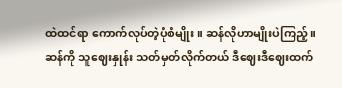ထဲထင်ရာ ကောက်လုပ်တဲ့ပုံစံမျိုး။ ဆန်လိုဟာမျိုးပဲကြည့်။ ဆန်ကို သူဈေးနှုန်း သတ်မှတ်လိုက်တယ် ဒီဈေးဒီဈေးထက်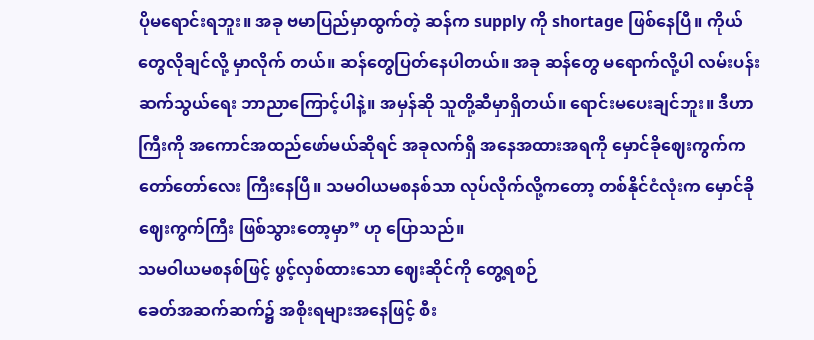ပိုမရောင်းရဘူး။ အခု ဗမာပြည်မှာထွက်တဲ့ ဆန်က supply ကို shortage ဖြစ်နေပြီ။ ကိုယ်တွေလိုချင်လို့ မှာလိုက် တယ်။ ဆန်တွေပြတ်နေပါတယ်။ အခု ဆန်တွေ မရောက်လို့ပါ လမ်းပန်းဆက်သွယ်ရေး ဘာညာကြောင့်ပါနဲ့။ အမှန်ဆို သူတို့ဆီမှာရှိတယ်။ ရောင်းမပေးချင်ဘူး။ ဒီဟာကြီးကို အကောင်အထည်ဖော်မယ်ဆိုရင် အခုလက်ရှိ အနေအထားအရကို မှောင်ခိုဈေးကွက်က တော်တော်လေး ကြီးနေပြီ။ သမဝါယမစနစ်သာ လုပ်လိုက်လို့ကတော့ တစ်နိုင်ငံလုံးက မှောင်ခိုဈေးကွက်ကြီး ဖြစ်သွားတော့မှာ” ဟု ပြောသည်။
သမဝါယမစနစ်ဖြင့် ဖွင့်လှစ်ထားသော ဈေးဆိုင်ကို တွေ့ရစဉ်
ခေတ်အဆက်ဆက်၌ အစိုးရများအနေဖြင့် စီး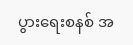ပွားရေးစနစ် အ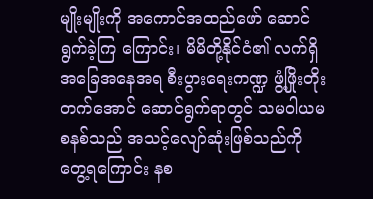မျိုးမျိုးကို အကောင်အထည်ဖော် ဆောင်ရွက်ခဲ့ကြ ကြောင်း၊ မိမိတို့နိုင်ငံ၏ လက်ရှိ အခြေအနေအရ စီးပွားရေးကဏ္ဍ ဖွံ့ဖြိုးတိုးတက်အောင် ဆောင်ရွက်ရာတွင် သမဝါယမစနစ်သည် အသင့်လျော်ဆုံးဖြစ်သည်ကို တွေ့ရကြောင်း နစ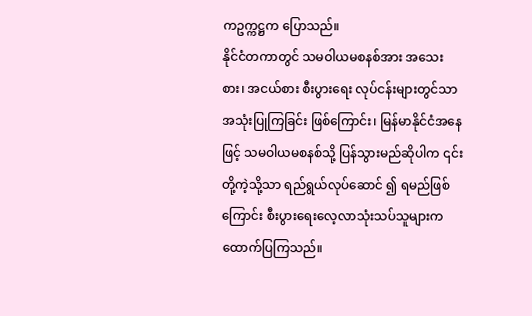ကဥက္ကဋ္ဌက ပြောသည်။
နိုင်ငံတကာတွင် သမဝါယမစနစ်အား အသေးစား၊ အငယ်စား စီးပွားရေး လုပ်ငန်းများတွင်သာ အသုံးပြုကြခြင်း ဖြစ်ကြောင်း၊ မြန်မာနိုင်ငံအနေဖြင့် သမဝါယမစနစ်သို့ ပြန်သွားမည်ဆိုပါက ၎င်းတို့ကဲ့သို့သာ ရည်ရွယ်လုပ်ဆောင် ၍ ရမည်ဖြစ်ကြောင်း စီးပွားရေးလေ့လာသုံးသပ်သူများက ထောက်ပြကြသည်။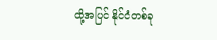ထို့အပြင် နိုင်ငံတစ်ခု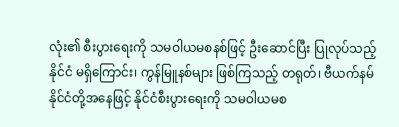လုံး၏ စီးပွားရေးကို သမဝါယမစနစ်ဖြင့် ဦးဆောင်ပြီး ပြုလုပ်သည့်နိုင်ငံ မရှိကြောင်း၊ ကွန်မြူနစ်များ ဖြစ်ကြသည့် တရုတ်၊ ဗီယက်နမ်နိုင်ငံတို့အနေဖြင့် နိုင်ငံစီးပွားရေးကို သမဝါယမစ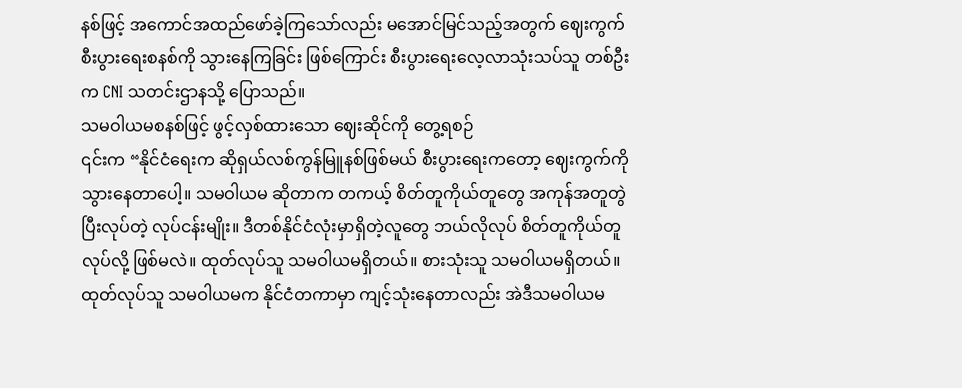နစ်ဖြင့် အကောင်အထည်ဖော်ခဲ့ကြသော်လည်း မအောင်မြင်သည့်အတွက် ဈေးကွက်စီးပွားရေးစနစ်ကို သွားနေကြခြင်း ဖြစ်ကြောင်း စီးပွားရေးလေ့လာသုံးသပ်သူ တစ်ဦးက CNI သတင်းဌာနသို့ ပြောသည်။
သမဝါယမစနစ်ဖြင့် ဖွင့်လှစ်ထားသော ဈေးဆိုင်ကို တွေ့ရစဉ်
၎င်းက “နိုင်ငံရေးက ဆိုရှယ်လစ်ကွန်မြူနစ်ဖြစ်မယ် စီးပွားရေးကတော့ ဈေးကွက်ကို သွားနေတာပေါ့။ သမဝါယမ ဆိုတာက တကယ့် စိတ်တူကိုယ်တူတွေ အကုန်အတူတွဲပြီးလုပ်တဲ့ လုပ်ငန်းမျိုး။ ဒီတစ်နိုင်ငံလုံးမှာရှိတဲ့လူတွေ ဘယ်လိုလုပ် စိတ်တူကိုယ်တူလုပ်လို့ ဖြစ်မလဲ။ ထုတ်လုပ်သူ သမဝါယမရှိတယ်။ စားသုံးသူ သမဝါယမရှိတယ်။ ထုတ်လုပ်သူ သမဝါယမက နိုင်ငံတကာမှာ ကျင့်သုံးနေတာလည်း အဲဒီသမဝါယမ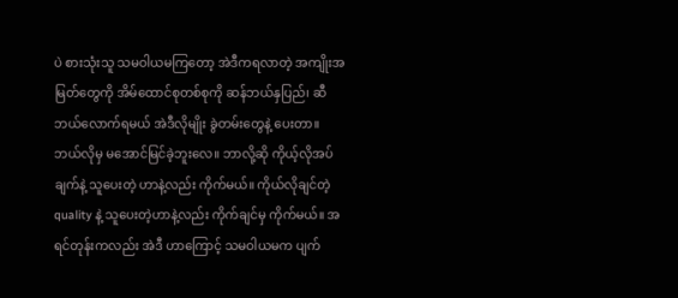ပဲ စားသုံးသူ သမဝါယမကြတော့ အဲဒီကရလာတဲ့ အကျိုးအမြတ်တွေကို အိမ်ထောင်စုတစ်စုကို ဆန်ဘယ်နှပြည်၊ ဆီဘယ်လောက်ရမယ် အဲဒီလိုမျိုး ခွဲတမ်းတွေနဲ့ ပေးတာ။ ဘယ်လိုမှ မအောင်မြင်ခဲ့ဘူးလေ။ ဘာလို့ဆို ကိုယ့်လိုအပ်ချက်နဲ့ သူပေးတဲ့ ဟာနဲ့လည်း ကိုက်မယ်။ ကိုယ်လိုချင်တဲ့ quality နဲ့ သူပေးတဲ့ဟာနဲ့လည်း ကိုက်ချင်မှ ကိုက်မယ်။ အရင်တုန်းကလည်း အဲဒီ ဟာကြောင့် သမဝါယမက ပျက်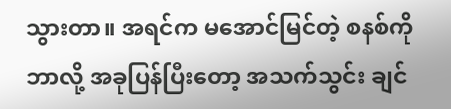သွားတာ။ အရင်က မအောင်မြင်တဲ့ စနစ်ကို ဘာလို့ အခုပြန်ပြီးတော့ အသက်သွင်း ချင်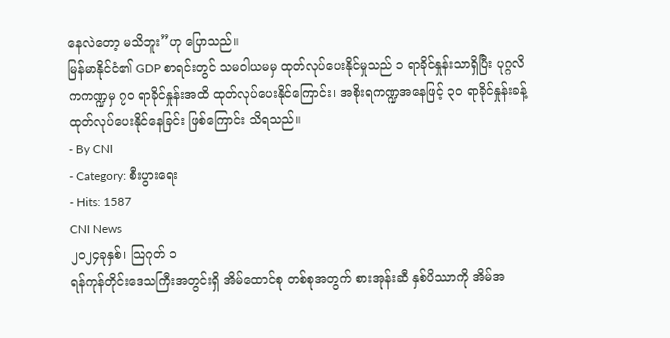နေလဲတော့ မသိဘူး”ဟု ပြောသည်။
မြန်မာနိုင်ငံ၏ GDP စာရင်းတွင် သမဝါယမမှ ထုတ်လုပ်ပေးနိုင်မှုသည် ၁ ရာခိုင်နှုန်းသာရှိပြီး ပုဂ္ဂလိကကဏ္ဍမှ ၇၀ ရာခိုင်နှုန်းအထိ ထုတ်လုပ်ပေးနိုင်ကြောင်း၊ အစိုးရကဏ္ဍအနေဖြင့် ၃၀ ရာခိုင်နှုန်းခန့် ထုတ်လုပ်ပေးနိုင်နေခြင်း ဖြစ်ကြောင်း သိရသည်။
- By CNI
- Category: စီးပွားရေး
- Hits: 1587
CNI News
၂၀၂၄ခုနှစ်၊ သြဂုတ် ၁
ရန်ကုန်တိုင်းဒေသကြီးအတွင်းရှိ အိမ်ထောင်စု တစ်စုအတွက် စားအုန်းဆီ နှစ်ပိဿာကို အိမ်အ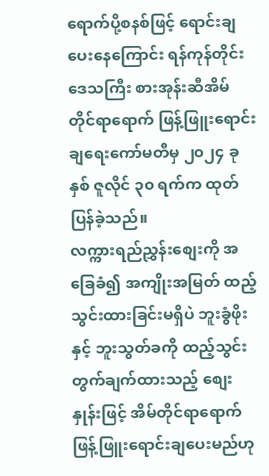ရောက်ပို့စနစ်ဖြင့် ရောင်းချပေးနေကြောင်း ရန်ကုန်တိုင်းဒေသကြီး စားအုန်းဆီအိမ်တိုင်ရာရောက် ဖြန့်ဖြူးရောင်းချရေးကော်မတီမှ ၂၀၂၄ ခုနှစ် ဇူလိုင် ၃၀ ရက်က ထုတ်ပြန်ခဲ့သည်။
လက္ကားရည်ညွှန်းစျေးကို အခြေခံ၍ အကျိုးအမြတ် ထည့်သွင်းထားခြင်းမရှိပဲ ဘူးခွံဖိုးနှင့် ဘူးသွတ်ခကို ထည့်သွင်း တွက်ချက်ထားသည့် စျေးနှုန်းဖြင့် အိမ်တိုင်ရာရောက် ဖြန့်ဖြူးရောင်းချပေးမည်ဟု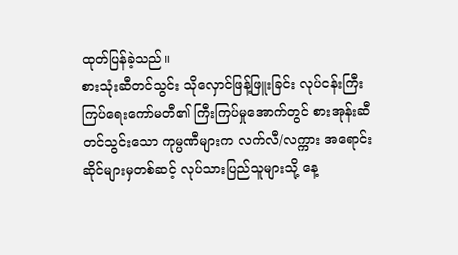ထုတ်ပြန်ခဲ့သည်။
စားသုံးဆီတင်သွင်း သိုလှောင်ဖြန့်ဖြူးခြင်း လုပ်ငန်းကြီးကြပ်ရေးကော်မတီ၏ ကြီးကြပ်မှုအောက်တွင် စားအုန်းဆီ တင်သွင်းသော ကုမ္ပဏီများက လက်လီ/လက္ကား အရောင်းဆိုင်များမှတစ်ဆင့် လုပ်သားပြည်သူများသို့ နေ့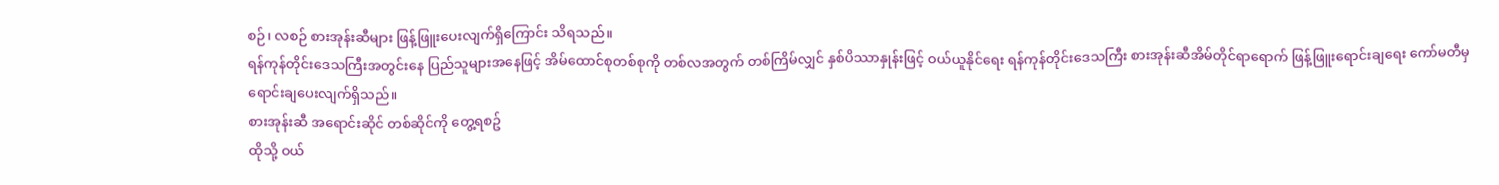စဉ်၊ လစဉ် စားအုန်းဆီများ ဖြန့်ဖြူးပေးလျက်ရှိကြောင်း သိရသည်။
ရန်ကုန်တိုင်းဒေသကြီးအတွင်းနေ ပြည်သူများအနေဖြင့် အိမ်ထောင်စုတစ်စုကို တစ်လအတွက် တစ်ကြိမ်လျှင် နှစ်ပိဿာနှုန်းဖြင့် ဝယ်ယူနိုင်ရေး ရန်ကုန်တိုင်းဒေသကြီး စားအုန်းဆီအိမ်တိုင်ရာရောက် ဖြန့်ဖြူးရောင်းချရေး ကော်မတီမှ ရောင်းချပေးလျက်ရှိသည်။
စားအုန်းဆီ အရောင်းဆိုင် တစ်ဆိုင်ကို တွေ့ရစဥ်
ထိုသို့ ဝယ်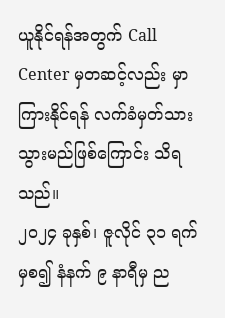ယူနိုင်ရန်အတွက် Call Center မှတဆင့်လည်း မှာကြားနိုင်ရန် လက်ခံမှတ်သား သွားမည်ဖြစ်ကြောင်း သိရသည်။
၂၀၂၄ ခုနှစ်၊ ဇူလိုင် ၃၁ ရက်မှစ၍ နံနက် ၉ နာရီမှ ည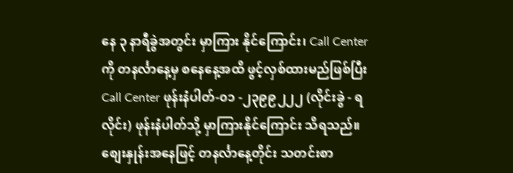နေ ၃ နာရီခွဲအတွင်း မှာကြား နိုင်ကြောင်း၊ Call Center ကို တနင်္လာနေ့မှ စနေနေ့အထိ ဖွင့်လှစ်ထားမည်ဖြစ်ပြီး Call Center ဖုန်းနံပါတ်-၀၁ -၂၃၉၉၂၂၂ (လိုင်းခွဲ - ရလိုင်း) ဖုန်းနံပါတ်သို့ မှာကြားနိုင်ကြောင်း သိရသည်။
စျေးနှုန်းအနေဖြင့် တနင်္လာနေ့တိုင်း သတင်းစာ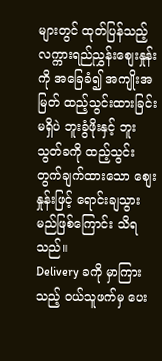များတွင် ထုတ်ပြန်သည့် လက္ကားရည်ညွှန်းစျေးနှုန်းကို အခြေခံ၍ အကျိုးအမြတ် ထည့်သွင်းထားခြင်းမရှိပဲ ဘူးခွံဖိုးနှင့် ဘူးသွတ်ခကို ထည့်သွင်းတွက်ချက်ထားသော စျေးနှုန်းဖြင့် ရောင်းချသွားမည်ဖြစ်ကြောင်း သိရသည်။
Delivery ခကို မှာကြားသည့် ဝယ်သူဖက်မှ ပေး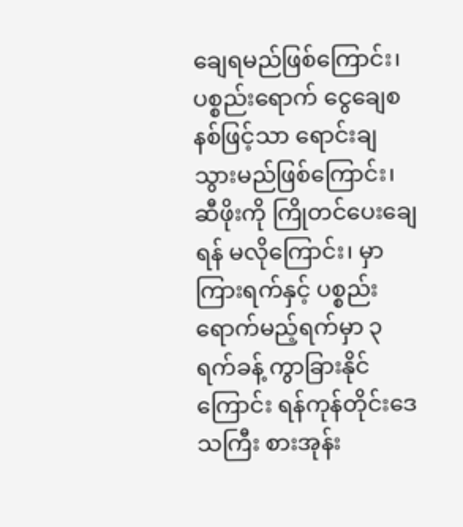ချေရမည်ဖြစ်ကြောင်း၊ ပစ္စည်းရောက် ငွေချေစနစ်ဖြင့်သာ ရောင်းချ သွားမည်ဖြစ်ကြောင်း၊ ဆီဖိုးကို ကြိုတင်ပေးချေရန် မလိုကြောင်း၊ မှာကြားရက်နှင့် ပစ္စည်းရောက်မည့်ရက်မှာ ၃ ရက်ခန့် ကွာခြားနိုင်ကြောင်း ရန်ကုန်တိုင်းဒေသကြီး စားအုန်း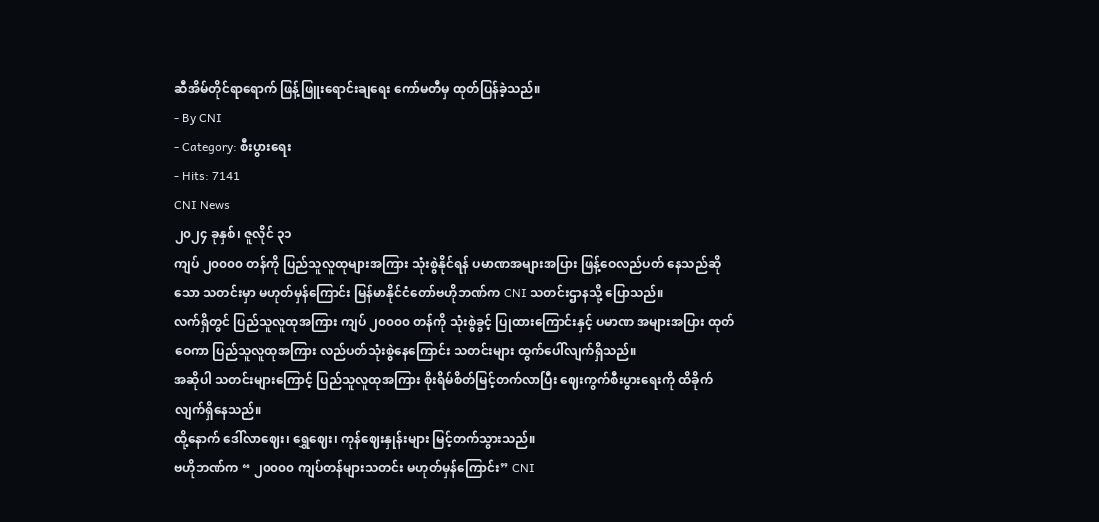ဆီအိမ်တိုင်ရာရောက် ဖြန့်ဖြူးရောင်းချရေး ကော်မတီမှ ထုတ်ပြန်ခဲ့သည်။
- By CNI
- Category: စီးပွားရေး
- Hits: 7141
CNI News
၂၀၂၄ ခုနှစ်၊ ဇူလိုင် ၃၁
ကျပ် ၂၀၀၀၀ တန်ကို ပြည်သူလူထုများအကြား သုံးစွဲနိုင်ရန် ပမာဏအများအပြား ဖြန့်ဝေလည်ပတ် နေသည်ဆို သော သတင်းမှာ မဟုတ်မှန်ကြောင်း မြန်မာနိုင်ငံတော်ဗဟိုဘဏ်က CNI သတင်းဌာနသို့ ပြောသည်။
လက်ရှိတွင် ပြည်သူလူထုအကြား ကျပ် ၂၀၀၀၀ တန်ကို သုံးစွဲခွင့် ပြုထားကြောင်းနှင့် ပမာဏ အများအပြား ထုတ်ဝေကာ ပြည်သူလူထုအကြား လည်ပတ်သုံးစွဲနေကြောင်း သတင်းများ ထွက်ပေါ်လျက်ရှိသည်။
အဆိုပါ သတင်းများကြောင့် ပြည်သူလူထုအကြား စိုးရိမ်စိတ်မြင့်တက်လာပြီး ဈေးကွက်စီးပွားရေးကို ထိခိုက် လျက်ရှိနေသည်။
ထို့နောက် ဒေါ်လာဈေး၊ ရွှေဈေး၊ ကုန်ဈေးနှုန်းများ မြင့်တက်သွားသည်။
ဗဟိုဘဏ်က “ ၂၀၀၀၀ ကျပ်တန်များသတင်း မဟုတ်မှန်ကြောင်း” CNI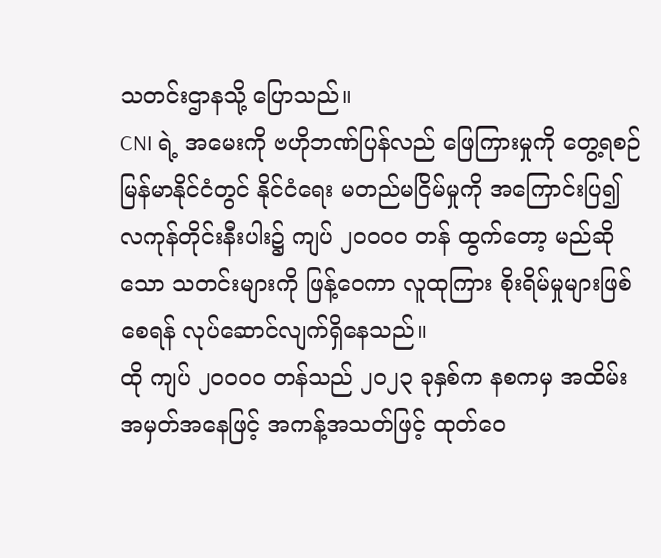သတင်းဌာနသို့ ပြောသည်။
CNI ရဲ့ အမေးကို ဗဟိုဘဏ်ပြန်လည် ဖြေကြားမှုကို တွေ့ရစဉ်
မြန်မာနိုင်ငံတွင် နိုင်ငံရေး မတည်မငြိမ်မှုကို အကြောင်းပြ၍ လကုန်တိုင်းနီးပါး၌ ကျပ် ၂၀၀၀၀ တန် ထွက်တော့ မည်ဆိုသော သတင်းများကို ဖြန့်ဝေကာ လူထုကြား စိုးရိမ်မှုများဖြစ်စေရန် လုပ်ဆောင်လျက်ရှိနေသည်။
ထို ကျပ် ၂၀၀၀၀ တန်သည် ၂၀၂၃ ခုနှစ်က နစကမှ အထိမ်းအမှတ်အနေဖြင့် အကန့်အသတ်ဖြင့် ထုတ်ဝေ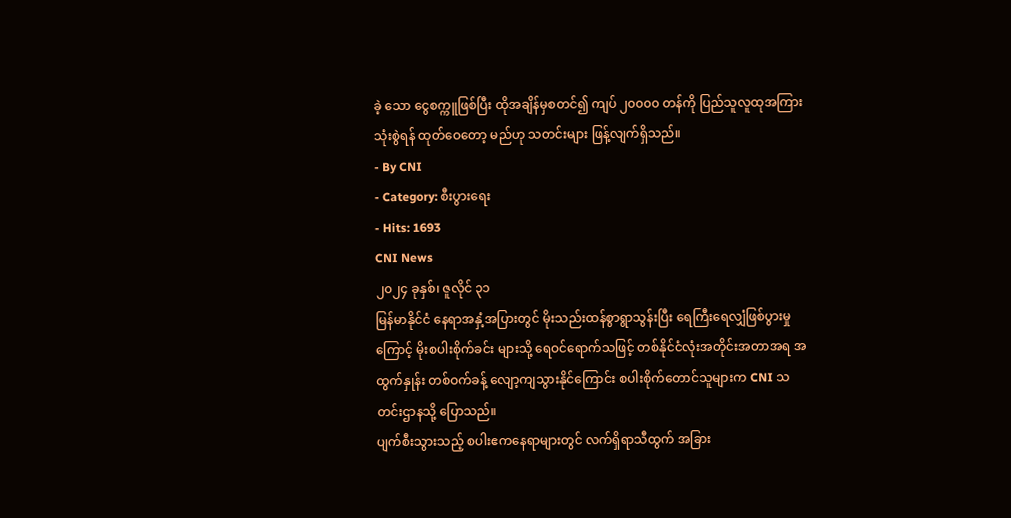ခဲ့ သော ငွေစက္ကူဖြစ်ပြီး ထိုအချိန်မှစတင်၍ ကျပ် ၂၀၀၀၀ တန်ကို ပြည်သူလူထုအကြား သုံးစွဲရန် ထုတ်ဝေတော့ မည်ဟု သတင်းများ ဖြန့်လျက်ရှိသည်။
- By CNI
- Category: စီးပွားရေး
- Hits: 1693
CNI News
၂၀၂၄ ခုနှစ်၊ ဇူလိုင် ၃၁
မြန်မာနိုင်ငံ နေရာအနှံ့အပြားတွင် မိုးသည်းထန်စွာရွာသွန်းပြီး ရေကြီးရေလျှံဖြစ်ပွားမှုကြောင့် မိုးစပါးစိုက်ခင်း များသို့ ရေဝင်ရောက်သဖြင့် တစ်နိုင်ငံလုံးအတိုင်းအတာအရ အထွက်နှုန်း တစ်ဝက်ခန့် လျော့ကျသွားနိုင်ကြောင်း စပါးစိုက်တောင်သူများက CNI သတင်းဌာနသို့ ပြောသည်။
ပျက်စီးသွားသည့် စပါးဧကနေရာများတွင် လက်ရှိရာသီထွက် အခြား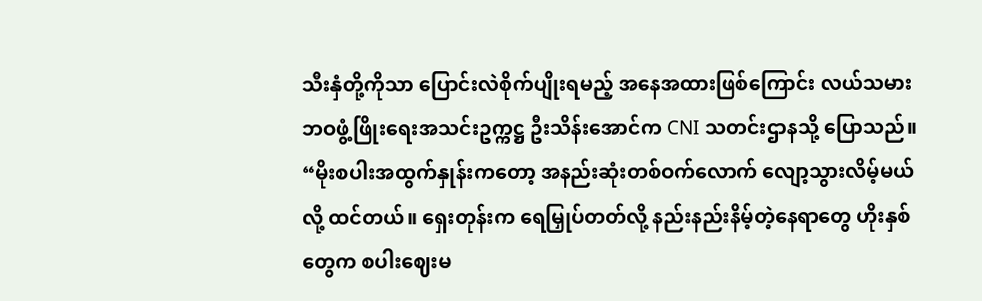သီးနှံတို့ကိုသာ ပြောင်းလဲစိုက်ပျိုးရမည့် အနေအထားဖြစ်ကြောင်း လယ်သမားဘဝဖွံ့ဖြိုးရေးအသင်းဥက္ကဋ္ဌ ဦးသိန်းအောင်က CNI သတင်းဌာနသို့ ပြောသည်။
“မိုးစပါးအထွက်နှုန်းကတော့ အနည်းဆုံးတစ်ဝက်လောက် လျော့သွားလိမ့်မယ်လို့ ထင်တယ်။ ရှေးတုန်းက ရေမြှုပ်တတ်လို့ နည်းနည်းနိမ့်တဲ့နေရာတွေ ဟိုးနှစ်တွေက စပါးဈေးမ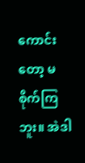ကောင်းတော့ မစိုက်ကြဘူး။ အဲဒါ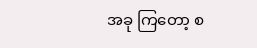အခု ကြတော့ စ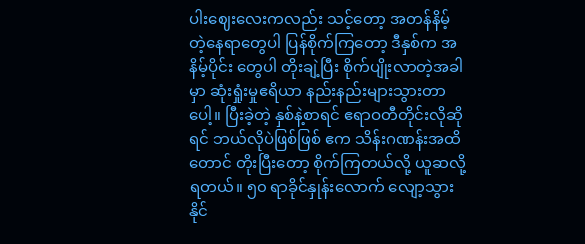ပါးဈေးလေးကလည်း သင့်တော့ အတန်နိမ့်တဲ့နေရာတွေပါ ပြန်စိုက်ကြတော့ ဒီနှစ်က အနိမ့်ပိုင်း တွေပါ တိုးချဲ့ပြီး စိုက်ပျိုးလာတဲ့အခါမှာ ဆုံးရှုံးမှုဧရိယာ နည်းနည်းများသွားတာပေါ့။ ပြီးခဲ့တဲ့ နှစ်နဲ့စာရင် ဧရာဝတီတိုင်းလိုဆိုရင် ဘယ်လိုပဲဖြစ်ဖြစ် ဧက သိန်းဂဏန်းအထိတောင် တိုးပြီးတော့ စိုက်ကြတယ်လို့ ယူဆလို့ရတယ်။ ၅၀ ရာခိုင်နှုန်းလောက် လျော့သွားနိုင်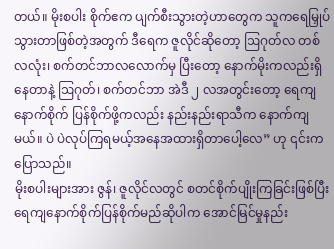တယ်။ မိုးစပါး စိုက်ဧက ပျက်စီးသွားတဲ့ဟာတွေက သူကရေမြှုပ်သွားတာဖြစ်တဲ့အတွက် ဒီရေက ဇူလိုင်ဆိုတော့ ဩဂုတ်လ တစ်လလုံး၊ စက်တင်ဘာလလောက်မှ ပြီးတော့ နောက်မိုးကလည်းရှိနေတာနဲ့ ဩဂုတ်၊ စက်တင်ဘာ အဲဒီ ၂ လအတွင်းတော့ ရေကျ နောက်စိုက် ပြန်စိုက်ဖို့ကလည်း နည်းနည်းရာသီက နောက်ကျမယ်။ ပဲ ပဲလုပ်ကြရမယ့်အနေအထားရှိတာပေါ့လေ” ဟု ၎င်းက ပြောသည်။
မိုးစပါးများအား ဇွန်၊ ဇူလိုင်လတွင် စတင်စိုက်ပျိုးကြခြင်းဖြစ်ပြီး ရေကျနောက်စိုက်ပြန်စိုက်မည်ဆိုပါက အောင်မြင်မှုနည်း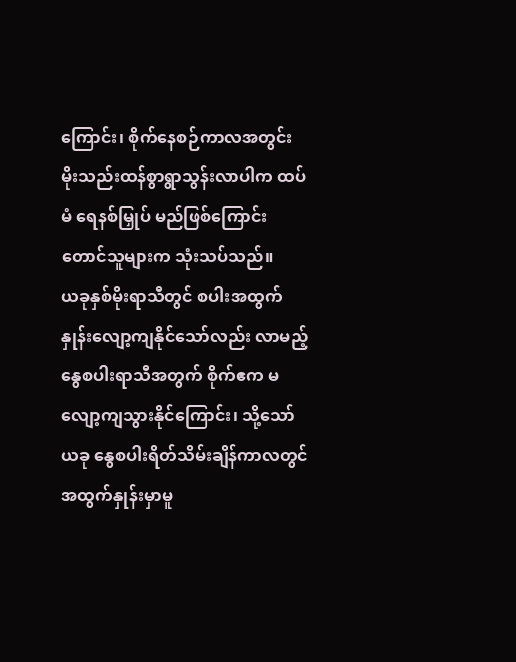ကြောင်း၊ စိုက်နေစဉ်ကာလအတွင်း မိုးသည်းထန်စွာရွာသွန်းလာပါက ထပ်မံ ရေနစ်မြှုပ် မည်ဖြစ်ကြောင်း တောင်သူများက သုံးသပ်သည်။
ယခုနှစ်မိုးရာသီတွင် စပါးအထွက်နှုန်းလျော့ကျနိုင်သော်လည်း လာမည့် နွေစပါးရာသီအတွက် စိုက်ဧက မလျော့ကျသွားနိုင်ကြောင်း၊ သို့သော် ယခု နွေစပါးရိတ်သိမ်းချိန်ကာလတွင် အထွက်နှုန်းမှာမူ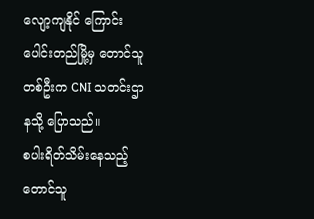လျော့ကျနိုင် ကြောင်း ပေါင်းတည်မြို့မှ တောင်သူတစ်ဦးက CNI သတင်းဌာနသို့ ပြောသည်။
စပါးရိတ်သိမ်းနေသည့် တောင်သူ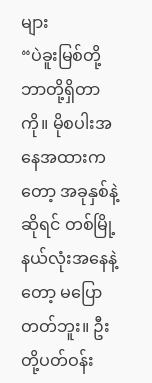များ
“ပဲခူးမြစ်တို့ဘာတို့ရှိတာကို။ မိုစပါးအနေအထားကတော့ အခုနှစ်နဲ့ဆိုရင် တစ်မြို့နယ်လုံးအနေနဲ့တော့ မပြော တတ်ဘူး။ ဦးတို့ပတ်ဝန်း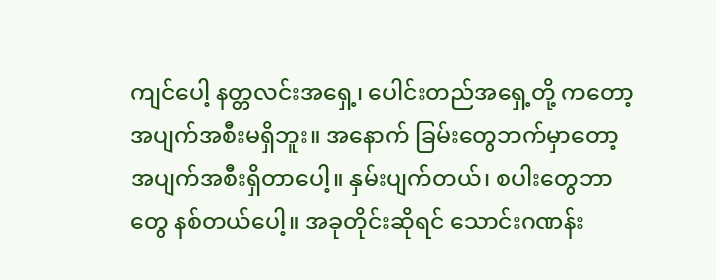ကျင်ပေါ့ နတ္တလင်းအရှေ့၊ ပေါင်းတည်အရှေ့တို့ ကတော့ အပျက်အစီးမရှိဘူး။ အနောက် ခြမ်းတွေဘက်မှာတော့ အပျက်အစီးရှိတာပေါ့။ နှမ်းပျက်တယ်၊ စပါးတွေဘာတွေ နစ်တယ်ပေါ့။ အခုတိုင်းဆိုရင် သောင်းဂဏန်း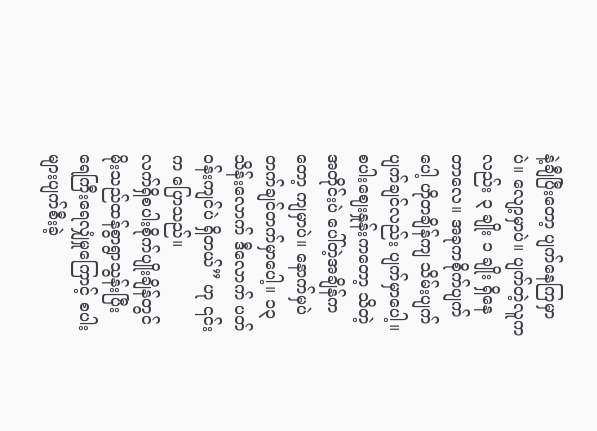နဲ့ချီပြီးတော့ ပျက်နေကြမှာပဲ။ လျော့မှာပဲ။ ပျက်တဲ့လူကလည်း ၃ ချိုး ၁ ချိုး ရှိနေတာလေ။ အခုကစိုက်ပျက်ပေါ့ ဟိုတချိန်ကျ သိမ်းပျက် ပျက်ချင်လည်း ပျက်မှာပေါ့။ စပါးဈေးနှုန်းကတော့ သိတဲ့အတိုင်းပဲ ပေါ်တဲ့အချိန်ကတော့ ကျမှာပဲ။ နောက်မှပဲ တက်ချင်တက်မှာပေါ့။ ၁၃ သိန်းလောက် ဒီလောက် ပတ်ဝန်းကျင်ပဲ ရှိတယ်” ဟု ၎င်းက ပြောသည်။
လက်ရှိစပါးစိုက်ပျိုးချိန်တွင် မိုးသည်ထန်စွာရွာသွန်းပြီး ရေကြီးရေလျှံမှုကြောင့် စပါးများပျက်စီးခဲ့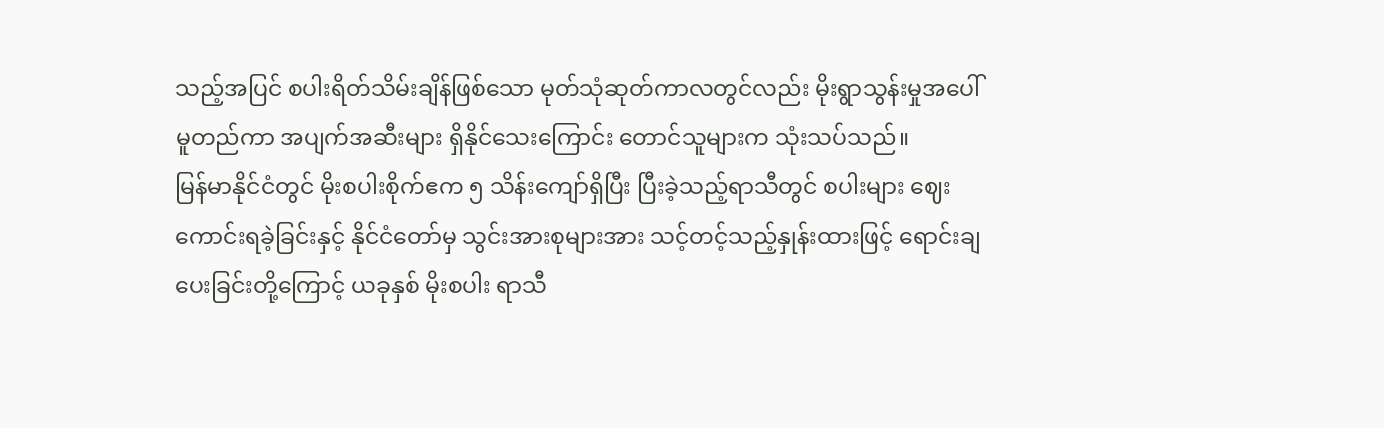သည့်အပြင် စပါးရိတ်သိမ်းချိန်ဖြစ်သော မုတ်သုံဆုတ်ကာလတွင်လည်း မိုးရွာသွန်းမှုအပေါ် မူတည်ကာ အပျက်အဆီးများ ရှိနိုင်သေးကြောင်း တောင်သူများက သုံးသပ်သည်။
မြန်မာနိုင်ငံတွင် မိုးစပါးစိုက်ဧက ၅ သိန်းကျော်ရှိပြီး ပြီးခဲ့သည့်ရာသီတွင် စပါးများ ဈေးကောင်းရခဲ့ခြင်းနှင့် နိုင်ငံတော်မှ သွင်းအားစုများအား သင့်တင့်သည့်နှုန်းထားဖြင့် ရောင်းချပေးခြင်းတို့ကြောင့် ယခုနှစ် မိုးစပါး ရာသီ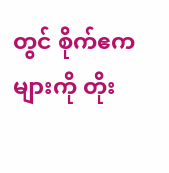တွင် စိုက်ဧကများကို တိုး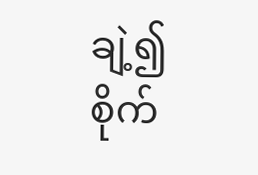ချဲ့၍ စိုက်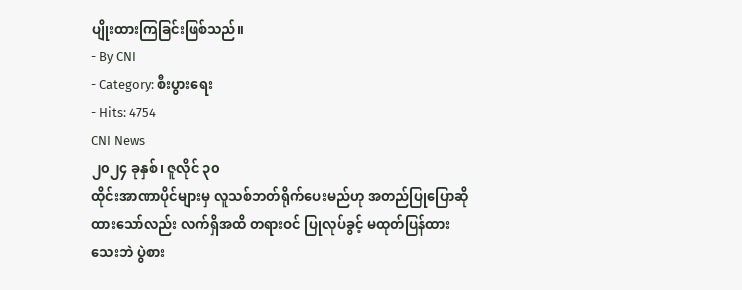ပျိုးထားကြခြင်းဖြစ်သည်။
- By CNI
- Category: စီးပွားရေး
- Hits: 4754
CNI News
၂၀၂၄ ခုနှစ်၊ ဇူလိုင် ၃၀
ထိုင်းအာဏာပိုင်များမှ လူသစ်ဘတ်ရိုက်ပေးမည်ဟု အတည်ပြုပြောဆိုထားသော်လည်း လက်ရှိအထိ တရားဝင် ပြုလုပ်ခွင့် မထုတ်ပြန်ထားသေးဘဲ ပွဲစား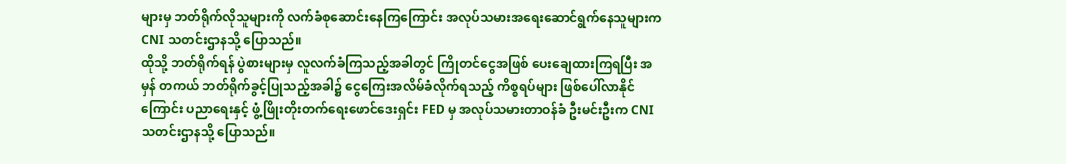များမှ ဘတ်ရိုက်လိုသူများကို လက်ခံစုဆောင်းနေကြကြောင်း အလုပ်သမားအရေးဆောင်ရွက်နေသူများက CNI သတင်းဌာနသို့ ပြောသည်။
ထိုသို့ ဘတ်ရိုက်ရန် ပွဲစားများမှ လူလက်ခံကြသည့်အခါတွင် ကြိုတင်ငွေအဖြစ် ပေးချေထားကြရပြီး အမှန် တကယ် ဘတ်ရိုက်ခွင့်ပြုသည့်အခါ၌ ငွေကြေးအလိမ်ခံလိုက်ရသည့် ကိစ္စရပ်များ ဖြစ်ပေါ်လာနိုင်ကြောင်း ပညာရေးနှင့် ဖွံ့ဖြိုးတိုးတက်ရေးဖောင်ဒေးရှင်း FED မှ အလုပ်သမားတာဝန်ခံ ဦးမင်းဦးက CNI သတင်းဌာနသို့ ပြောသည်။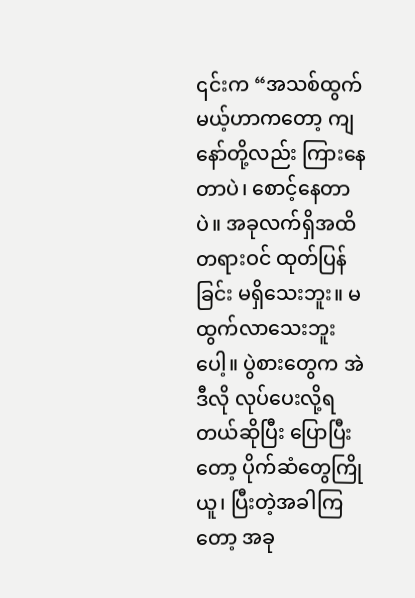၎င်းက “အသစ်ထွက်မယ့်ဟာကတော့ ကျနော်တို့လည်း ကြားနေတာပဲ၊ စောင့်နေတာပဲ။ အခုလက်ရှိအထိ တရားဝင် ထုတ်ပြန်ခြင်း မရှိသေးဘူး။ မထွက်လာသေးဘူးပေါ့။ ပွဲစားတွေက အဲဒီလို လုပ်ပေးလို့ရတယ်ဆိုပြီး ပြောပြီးတော့ ပိုက်ဆံတွေကြိုယူ၊ ပြီးတဲ့အခါကြတော့ အခု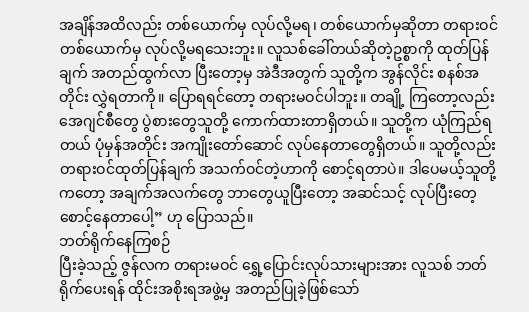အချိန်အထိလည်း တစ်ယောက်မှ လုပ်လို့မရ၊ တစ်ယောက်မှဆိုတာ တရားဝင် တစ်ယောက်မှ လုပ်လို့မရသေးဘူး။ လူသစ်ခေါ်တယ်ဆိုတဲ့ဥစ္စာကို ထုတ်ပြန်ချက် အတည်ထွက်လာ ပြီးတော့မှ အဲဒီအတွက် သူတို့က အွန်လိုင်း စနစ်အတိုင်း လွှဲရတာကို။ ပြောရရင်တော့ တရားမဝင်ပါဘူး။ တချို့ ကြတော့လည်း အေဂျင်စီတွေ ပွဲစားတွေသူတို့ ကောက်ထားတာရှိတယ်။ သူတို့က ယုံကြည်ရတယ် ပုံမှန်အတိုင်း အကျိုးတော်ဆောင် လုပ်နေတာတွေရှိတယ်။ သူတို့လည်း တရားဝင်ထုတ်ပြန်ချက် အသက်ဝင်တဲ့ဟာကို စောင့်ရတာပဲ။ ဒါပေမယ့်သူတို့ကတော့ အချက်အလက်တွေ ဘာတွေယူပြီးတော့ အဆင်သင့် လုပ်ပြီးတေ့ စောင့်နေတာပေါ့” ဟု ပြောသည်။
ဘတ်ရိုက်နေကြစဉ်
ပြီးခဲ့သည့် ဇွန်လက တရားမဝင် ရွှေ့ပြောင်းလုပ်သားများအား လူသစ် ဘတ်ရိုက်ပေးရန် ထိုင်းအစိုးရအဖွဲ့မှ အတည်ပြုခဲ့ဖြစ်သော်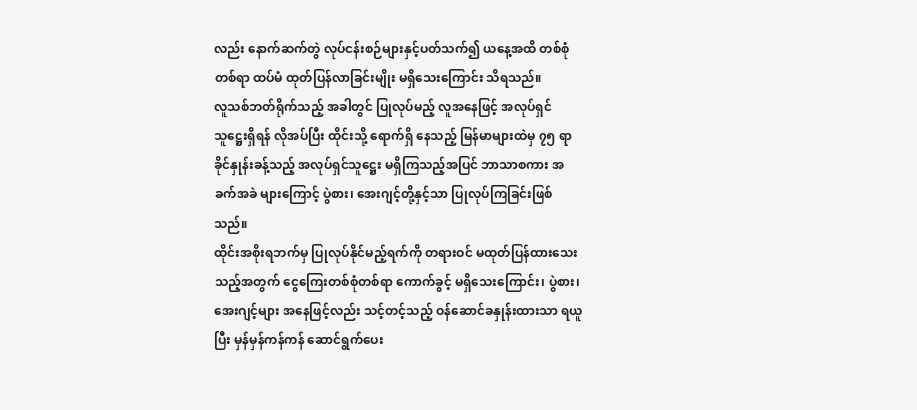လည်း နောက်ဆက်တွဲ လုပ်ငန်းစဉ်များနှင့်ပတ်သက်၍ ယနေ့အထိ တစ်စုံတစ်ရာ ထပ်မံ ထုတ်ပြန်လာခြင်းမျိုး မရှိသေးကြောင်း သိရသည်။
လူသစ်ဘတ်ရိုက်သည့် အခါတွင် ပြုလုပ်မည့် လူအနေဖြင့် အလုပ်ရှင်သူဋ္ဌေးရှိရန် လိုအပ်ပြီး ထိုင်းသို့ ရောက်ရှိ နေသည့် မြန်မာများထဲမှ ၇၅ ရာခိုင်နှုန်းခန့်သည့် အလုပ်ရှင်သူဋ္ဌေး မရှိကြသည့်အပြင် ဘာသာစကား အခက်အခဲ များကြောင့် ပွဲစား၊ အေးဂျင့်တို့နှင့်သာ ပြုလုပ်ကြခြင်းဖြစ်သည်။
ထိုင်းအစိုးရဘက်မှ ပြုလုပ်နိုင်မည့်ရက်ကို တရားဝင် မထုတ်ပြန်ထားသေးသည့်အတွက် ငွေကြေးတစ်စုံတစ်ရာ ကောက်ခွင့် မရှိသေးကြောင်း၊ ပွဲစား၊ အေးဂျင့်များ အနေဖြင့်လည်း သင့်တင့်သည့် ဝန်ဆောင်ခနှုန်းထားသာ ရယူပြီး မှန်မှန်ကန်ကန် ဆောင်ရွက်ပေး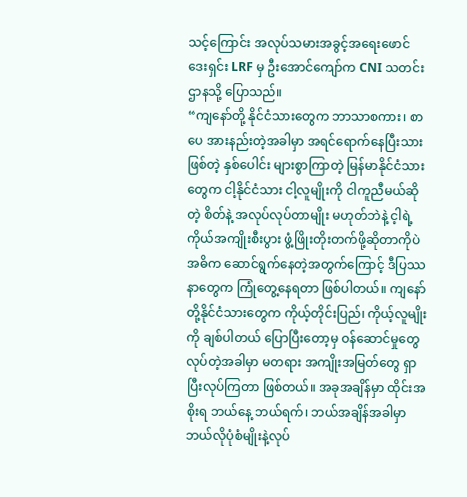သင့်ကြောင်း အလုပ်သမားအခွင့်အရေးဖောင်ဒေးရှင်း LRF မှ ဦးအောင်ကျော်က CNI သတင်းဌာနသို့ ပြောသည်။
“ကျနော်တို့ နိုင်ငံသားတွေက ဘာသာစကား၊ စာပေ အားနည်းတဲ့အခါမှာ အရင်ရောက်နေပြီးသားဖြစ်တဲ့ နှစ်ပေါင်း များစွာကြာတဲ့ မြန်မာနိုင်ငံသားတွေက ငါ့နိုင်ငံသား ငါ့လူမျိုးကို ငါကူညီမယ်ဆိုတဲ့ စိတ်နဲ့ အလုပ်လုပ်တာမျိုး မဟုတ်ဘဲနဲ့ င့ါရဲ့ ကိုယ်အကျိုးစီးပွား ဖွံ့ဖြိုးတိုးတက်ဖို့ဆိုတာကိုပဲ အဓိက ဆောင်ရွက်နေတဲ့အတွက်ကြောင့် ဒီပြဿနာတွေက ကြုံတွေ့နေရတာ ဖြစ်ပါတယ်။ ကျနော်တို့နိုင်ငံသားတွေက ကိုယ့်တိုင်းပြည်၊ ကိုယ့်လူမျိုးကို ချစ်ပါတယ် ပြောပြီးတော့မှ ဝန်ဆောင်မှုတွေ လုပ်တဲ့အခါမှာ မတရား အကျိုးအမြတ်တွေ ရှာပြီးလုပ်ကြတာ ဖြစ်တယ်။ အခုအချိန်မှာ ထိုင်းအစိုးရ ဘယ်နေ့ ဘယ်ရက်၊ ဘယ်အချိန်အခါမှာ ဘယ်လိုပုံစံမျိုးနဲ့လုပ်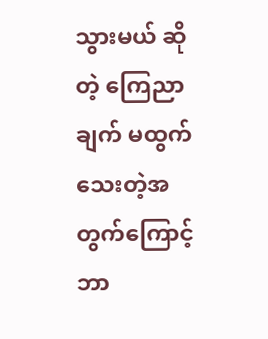သွားမယ် ဆိုတဲ့ ကြေညာချက် မထွက်သေးတဲ့အတွက်ကြောင့် ဘာ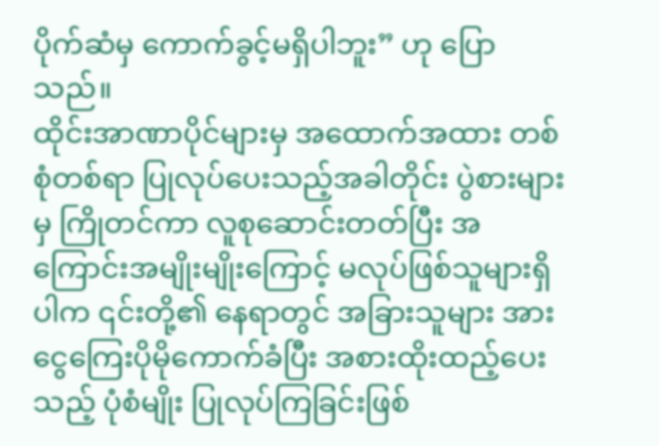ပိုက်ဆံမှ ကောက်ခွင့်မရှိပါဘူး” ဟု ပြောသည်။
ထိုင်းအာဏာပိုင်များမှ အထောက်အထား တစ်စုံတစ်ရာ ပြုလုပ်ပေးသည့်အခါတိုင်း ပွဲစားများမှ ကြိုတင်ကာ လူစုဆောင်းတတ်ပြီး အကြောင်းအမျိုးမျိုးကြောင့် မလုပ်ဖြစ်သူများရှိပါက ၎င်းတို့၏ နေရာတွင် အခြားသူများ အား ငွေကြေးပိုမိုကောက်ခံပြီး အစားထိုးထည့်ပေးသည့် ပုံစံမျိုး ပြုလုပ်ကြခြင်းဖြစ်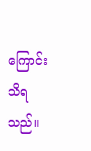ကြောင်း သိရသည်။